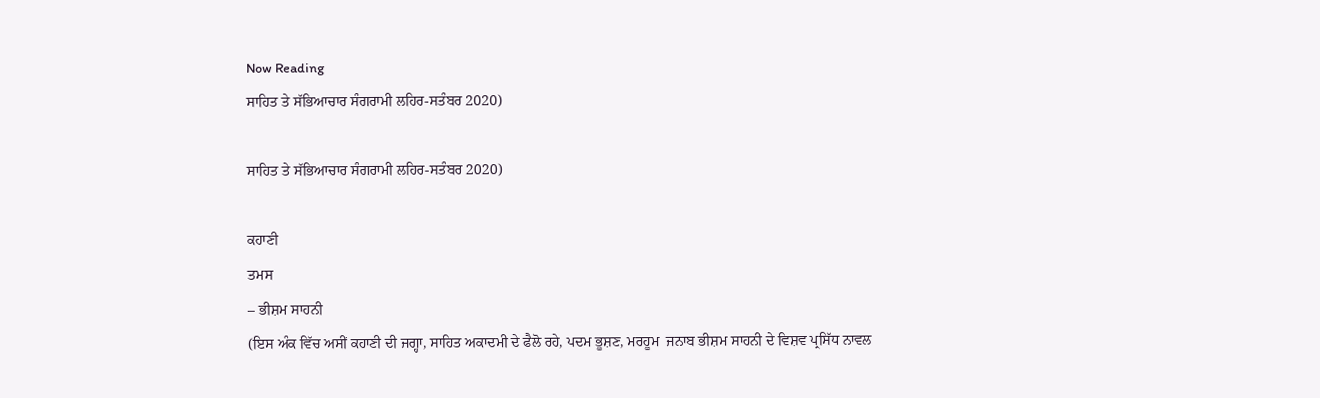Now Reading
ਸਾਹਿਤ ਤੇ ਸੱਭਿਆਚਾਰ ਸੰਗਰਾਮੀ ਲਹਿਰ-ਸਤੰਬਰ 2020)

ਸਾਹਿਤ ਤੇ ਸੱਭਿਆਚਾਰ ਸੰਗਰਾਮੀ ਲਹਿਰ-ਸਤੰਬਰ 2020)

ਕਹਾਣੀ
ਤਮਸ
– ਭੀਸ਼ਮ ਸਾਹਨੀ
(ਇਸ ਅੰਕ ਵਿੱਚ ਅਸੀਂ ਕਹਾਣੀ ਦੀ ਜਗ੍ਹਾ, ਸਾਹਿਤ ਅਕਾਦਮੀ ਦੇ ਫੈਲੋ ਰਹੇ, ਪਦਮ ਭੂਸ਼ਣ, ਮਰਹੂਮ  ਜਨਾਬ ਭੀਸ਼ਮ ਸਾਹਨੀ ਦੇ ਵਿਸ਼ਵ ਪ੍ਰਸਿੱਧ ਨਾਵਲ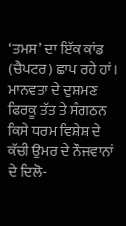‘ਤਮਸ’ ਦਾ ਇੱਕ ਕਾਂਡ (ਚੈਪਟਰ) ਛਾਪ ਰਹੇ ਹਾਂ। ਮਾਨਵਤਾ ਦੇ ਦੁਸ਼ਮਣ ਫਿਰਕੂ ਤੱਤ ਤੇ ਸੰਗਠਨ ਕਿਸੇ ਧਰਮ ਵਿਸ਼ੇਸ਼ ਦੇ ਕੱਚੀ ਉਮਰ ਦੇ ਨੌਜਵਾਨਾਂ ਦੇ ਦਿਲੋ-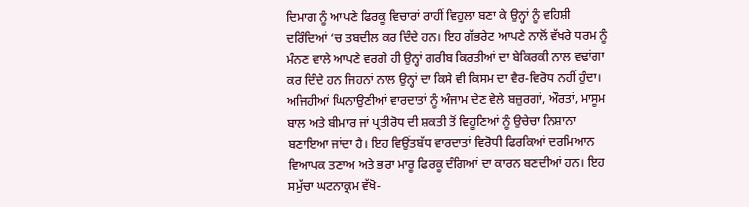ਦਿਮਾਗ ਨੂੰ ਆਪਣੇ ਫਿਰਕੂ ਵਿਚਾਰਾਂ ਰਾਹੀਂ ਵਿਹੁਲਾ ਬਣਾ ਕੇ ਉਨ੍ਹਾਂ ਨੂੰ ਵਹਿਸ਼ੀ ਦਰਿੰਦਿਆਂ ‘ਚ ਤਬਦੀਲ ਕਰ ਦਿੰਦੇ ਹਨ। ਇਹ ਗੱਭਰੇਟ ਆਪਣੇ ਨਾਲੋਂ ਵੱਖਰੇ ਧਰਮ ਨੂੰ ਮੰਨਣ ਵਾਲੇ ਆਪਣੇ ਵਰਗੇ ਹੀ ਉਨ੍ਹਾਂ ਗਰੀਬ ਕਿਰਤੀਆਂ ਦਾ ਬੇਕਿਰਕੀ ਨਾਲ ਵਢਾਂਗਾ ਕਰ ਦਿੰਦੇ ਹਨ ਜਿਹਨਾਂ ਨਾਲ ਉਨ੍ਹਾਂ ਦਾ ਕਿਸੇ ਵੀ ਕਿਸਮ ਦਾ ਵੈਰ-ਵਿਰੋਧ ਨਹੀਂ ਹੁੰਦਾ। ਅਜਿਹੀਆਂ ਘਿਨਾਉਣੀਆਂ ਵਾਰਦਾਤਾਂ ਨੂੰ ਅੰਜਾਮ ਦੇਣ ਵੇਲੇ ਬਜ਼ੁਰਗਾਂ, ਔਰਤਾਂ, ਮਾਸੂਮ ਬਾਲ ਅਤੇ ਬੀਮਾਰ ਜਾਂ ਪ੍ਰਤੀਰੋਧ ਦੀ ਸ਼ਕਤੀ ਤੋਂ ਵਿਹੂਣਿਆਂ ਨੂੰ ਉਚੇਚਾ ਨਿਸ਼ਾਨਾ ਬਣਾਇਆ ਜਾਂਦਾ ਹੈ। ਇਹ ਵਿਉਂਤਬੱਧ ਵਾਰਦਾਤਾਂ ਵਿਰੋਧੀ ਫਿਰਕਿਆਂ ਦਰਮਿਆਨ ਵਿਆਪਕ ਤਣਾਅ ਅਤੇ ਭਰਾ ਮਾਰੂ ਫਿਰਕੂ ਦੰਗਿਆਂ ਦਾ ਕਾਰਨ ਬਣਦੀਆਂ ਹਨ। ਇਹ ਸਮੁੱਚਾ ਘਟਨਾਕ੍ਰਮ ਵੱਖੋ-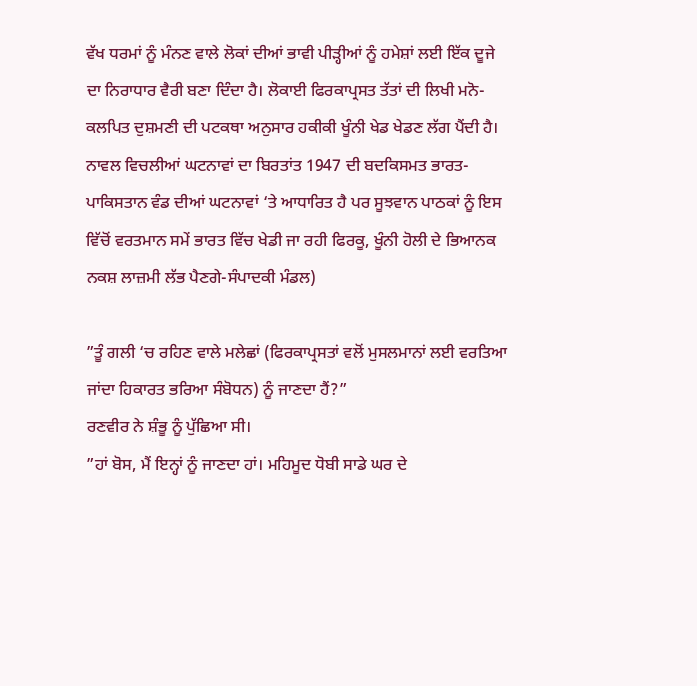ਵੱਖ ਧਰਮਾਂ ਨੂੰ ਮੰਨਣ ਵਾਲੇ ਲੋਕਾਂ ਦੀਆਂ ਭਾਵੀ ਪੀੜ੍ਹੀਆਂ ਨੂੰ ਹਮੇਸ਼ਾਂ ਲਈ ਇੱਕ ਦੂਜੇ ਦਾ ਨਿਰਾਧਾਰ ਵੈਰੀ ਬਣਾ ਦਿੰਦਾ ਹੈ। ਲੋਕਾਈ ਫਿਰਕਾਪ੍ਰਸਤ ਤੱਤਾਂ ਦੀ ਲਿਖੀ ਮਨੋ-ਕਲਪਿਤ ਦੁਸ਼ਮਣੀ ਦੀ ਪਟਕਥਾ ਅਨੁਸਾਰ ਹਕੀਕੀ ਖੂੰਨੀ ਖੇਡ ਖੇਡਣ ਲੱਗ ਪੈਂਦੀ ਹੈ।
ਨਾਵਲ ਵਿਚਲੀਆਂ ਘਟਨਾਵਾਂ ਦਾ ਬਿਰਤਾਂਤ 1947 ਦੀ ਬਦਕਿਸਮਤ ਭਾਰਤ-ਪਾਕਿਸਤਾਨ ਵੰਡ ਦੀਆਂ ਘਟਨਾਵਾਂ ‘ਤੇ ਆਧਾਰਿਤ ਹੈ ਪਰ ਸੂਝਵਾਨ ਪਾਠਕਾਂ ਨੂੰ ਇਸ ਵਿੱਚੋਂ ਵਰਤਮਾਨ ਸਮੇਂ ਭਾਰਤ ਵਿੱਚ ਖੇਡੀ ਜਾ ਰਹੀ ਫਿਰਕੂ, ਖੂੰਨੀ ਹੋਲੀ ਦੇ ਭਿਆਨਕ ਨਕਸ਼ ਲਾਜ਼ਮੀ ਲੱਭ ਪੈਣਗੇ-ਸੰਪਾਦਕੀ ਮੰਡਲ)

”ਤੂੰ ਗਲੀ ‘ਚ ਰਹਿਣ ਵਾਲੇ ਮਲੇਛਾਂ (ਫਿਰਕਾਪ੍ਰਸਤਾਂ ਵਲੋਂ ਮੁਸਲਮਾਨਾਂ ਲਈ ਵਰਤਿਆ ਜਾਂਦਾ ਹਿਕਾਰਤ ਭਰਿਆ ਸੰਬੋਧਨ) ਨੂੰ ਜਾਣਦਾ ਹੈਂ?”
ਰਣਵੀਰ ਨੇ ਸ਼ੰਭੂ ਨੂੰ ਪੁੱਛਿਆ ਸੀ।
”ਹਾਂ ਬੋਸ, ਮੈਂ ਇਨ੍ਹਾਂ ਨੂੰ ਜਾਣਦਾ ਹਾਂ। ਮਹਿਮੂਦ ਧੋਬੀ ਸਾਡੇ ਘਰ ਦੇ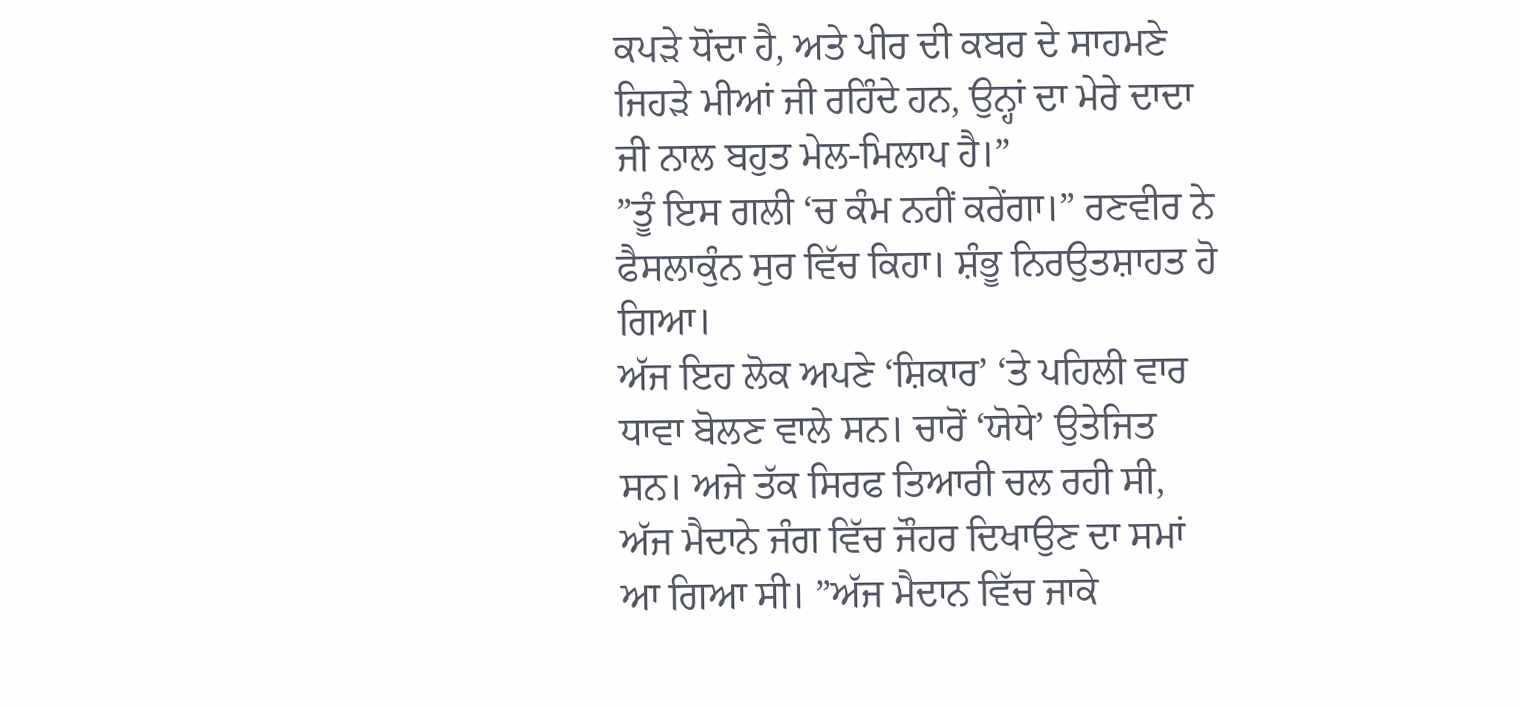ਕਪੜੇ ਧੋਂਦਾ ਹੈ, ਅਤੇ ਪੀਰ ਦੀ ਕਬਰ ਦੇ ਸਾਹਮਣੇ ਜਿਹੜੇ ਮੀਆਂ ਜੀ ਰਹਿੰਦੇ ਹਨ, ਉਨ੍ਹਾਂ ਦਾ ਮੇਰੇ ਦਾਦਾ ਜੀ ਨਾਲ ਬਹੁਤ ਮੇਲ-ਮਿਲਾਪ ਹੈ।”
”ਤੂੰ ਇਸ ਗਲੀ ‘ਚ ਕੰਮ ਨਹੀਂ ਕਰੇਂਗਾ।” ਰਣਵੀਰ ਨੇ ਫੈਸਲਾਕੁੰਨ ਸੁਰ ਵਿੱਚ ਕਿਹਾ। ਸ਼ੰਭੂ ਨਿਰਉਤਸ਼ਾਹਤ ਹੋ ਗਿਆ।
ਅੱਜ ਇਹ ਲੋਕ ਅਪਣੇ ‘ਸ਼ਿਕਾਰ’ ‘ਤੇ ਪਹਿਲੀ ਵਾਰ ਧਾਵਾ ਬੋਲਣ ਵਾਲੇ ਸਨ। ਚਾਰੋਂ ‘ਯੋਧੇ’ ਉਤੇਜਿਤ ਸਨ। ਅਜੇ ਤੱਕ ਸਿਰਫ ਤਿਆਰੀ ਚਲ ਰਹੀ ਸੀ, ਅੱਜ ਮੈਦਾਨੇ ਜੰਗ ਵਿੱਚ ਜੌਹਰ ਦਿਖਾਉਣ ਦਾ ਸਮਾਂ ਆ ਗਿਆ ਸੀ। ”ਅੱਜ ਮੈਦਾਨ ਵਿੱਚ ਜਾਕੇ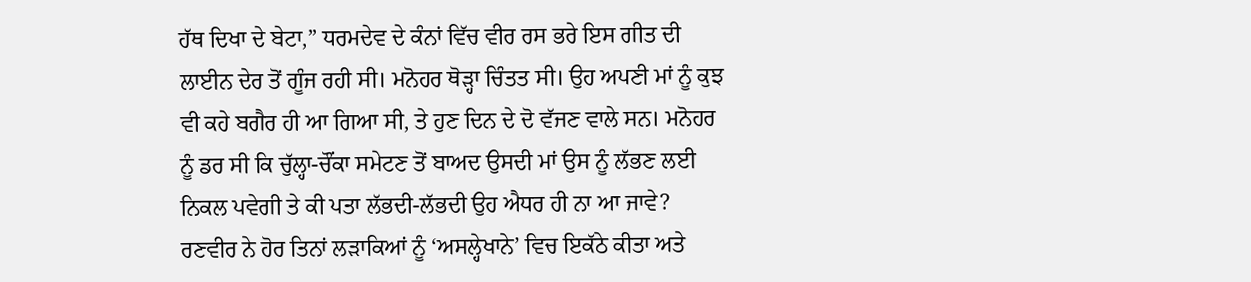ਹੱਥ ਦਿਖਾ ਦੇ ਬੇਟਾ,” ਧਰਮਦੇਵ ਦੇ ਕੰਨਾਂ ਵਿੱਚ ਵੀਰ ਰਸ ਭਰੇ ਇਸ ਗੀਤ ਦੀ ਲਾਈਨ ਦੇਰ ਤੋਂ ਗੂੰਜ ਰਹੀ ਸੀ। ਮਨੋਹਰ ਥੋੜ੍ਹਾ ਚਿੰਤਤ ਸੀ। ਉਹ ਅਪਣੀ ਮਾਂ ਨੂੰ ਕੁਝ ਵੀ ਕਹੇ ਬਗੈਰ ਹੀ ਆ ਗਿਆ ਸੀ, ਤੇ ਹੁਣ ਦਿਨ ਦੇ ਦੋ ਵੱਜਣ ਵਾਲੇ ਸਨ। ਮਨੋਹਰ ਨੂੰ ਡਰ ਸੀ ਕਿ ਚੁੱਲ੍ਹਾ-ਚੌਂਕਾ ਸਮੇਟਣ ਤੋਂ ਬਾਅਦ ਉਸਦੀ ਮਾਂ ਉਸ ਨੂੰ ਲੱਭਣ ਲਈ ਨਿਕਲ ਪਵੇਗੀ ਤੇ ਕੀ ਪਤਾ ਲੱਭਦੀ-ਲੱਭਦੀ ਉਹ ਐਧਰ ਹੀ ਨਾ ਆ ਜਾਵੇ?
ਰਣਵੀਰ ਨੇ ਹੋਰ ਤਿਨਾਂ ਲੜਾਕਿਆਂ ਨੂੰ ‘ਅਸਲ੍ਹੇਖਾਨੇ’ ਵਿਚ ਇਕੱਠੇ ਕੀਤਾ ਅਤੇ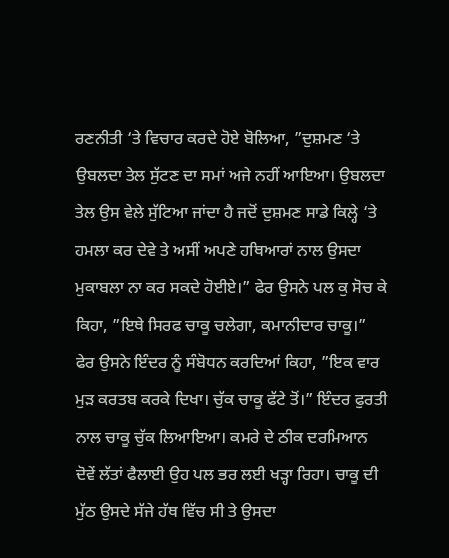ਰਣਨੀਤੀ ‘ਤੇ ਵਿਚਾਰ ਕਰਦੇ ਹੋਏ ਬੋਲਿਆ, ”ਦੁਸ਼ਮਣ ‘ਤੇ ਉਬਲਦਾ ਤੇਲ ਸੁੱਟਣ ਦਾ ਸਮਾਂ ਅਜੇ ਨਹੀਂ ਆਇਆ। ਉਬਲਦਾ ਤੇਲ ਉਸ ਵੇਲੇ ਸੁੱਟਿਆ ਜਾਂਦਾ ਹੈ ਜਦੋਂ ਦੁਸ਼ਮਣ ਸਾਡੇ ਕਿਲ੍ਹੇ ‘ਤੇ ਹਮਲਾ ਕਰ ਦੇਵੇ ਤੇ ਅਸੀਂ ਅਪਣੇ ਹਥਿਆਰਾਂ ਨਾਲ ਉਸਦਾ ਮੁਕਾਬਲਾ ਨਾ ਕਰ ਸਕਦੇ ਹੋਈਏ।” ਫੇਰ ਉਸਨੇ ਪਲ ਕੁ ਸੋਚ ਕੇ ਕਿਹਾ, ”ਇਥੇ ਸਿਰਫ ਚਾਕੂ ਚਲੇਗਾ, ਕਮਾਨੀਦਾਰ ਚਾਕੂ।”
ਫੇਰ ਉਸਨੇ ਇੰਦਰ ਨੂੰ ਸੰਬੋਧਨ ਕਰਦਿਆਂ ਕਿਹਾ, ”ਇਕ ਵਾਰ ਮੁੜ ਕਰਤਬ ਕਰਕੇ ਦਿਖਾ। ਚੁੱਕ ਚਾਕੂ ਫੱਟੇ ਤੋਂ।” ਇੰਦਰ ਫੁਰਤੀ ਨਾਲ ਚਾਕੂ ਚੁੱਕ ਲਿਆਇਆ। ਕਮਰੇ ਦੇ ਠੀਕ ਦਰਮਿਆਨ ਦੋਵੇਂ ਲੱਤਾਂ ਫੈਲਾਈ ਉਹ ਪਲ ਭਰ ਲਈ ਖੜ੍ਹਾ ਰਿਹਾ। ਚਾਕੂ ਦੀ ਮੁੱਠ ਉਸਦੇ ਸੱਜੇ ਹੱਥ ਵਿੱਚ ਸੀ ਤੇ ਉਸਦਾ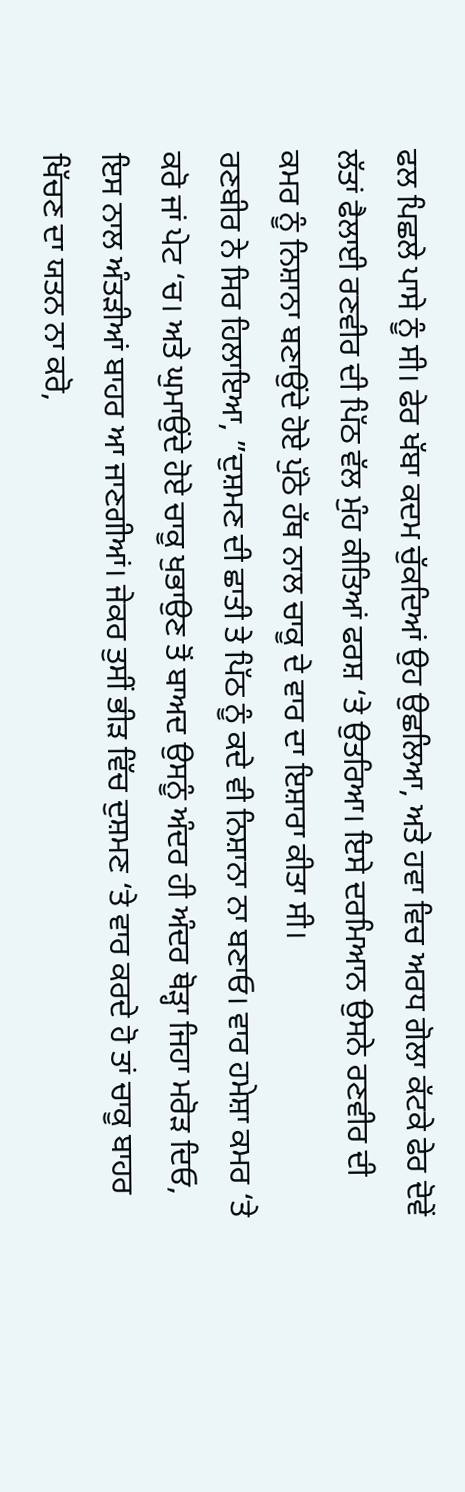ਫਲ ਪਿਛਲੇ ਪਾਸੇ ਨੂੰ ਸੀ। ਫੇਰ ਖੱਬਾ ਕਦਮ ਚੁੱਕਦਿਆਂ ਉਹ ਉਛਲਿਆ, ਅਤੇ ਹਵਾ ਵਿਚ ਅਰਧ ਗੋਲਾ ਕੱਟਕੇ ਫੇਰ ਦੋਵੇਂ ਲੱਤਾਂ ਫੈਲਾਈ ਰਣਵੀਰ ਦੀ ਪਿੱਠ ਵੱਲ ਮੁੰਹ ਕੀਤਿਆਂ ਫਰਸ਼ ‘ਤੇ ਉਤਰਿਆ। ਇਸੇ ਦਰਮਿਆਨ ਉਸਨੇ ਰਣਵੀਰ ਦੀ ਕਮਰ ਨੂੰ ਨਿਸ਼ਾਨਾ ਬਣਾਉਂਦੇ ਹੋਏ ਪੁੱਠੇ ਹੱਥ ਨਾਲ ਚਾਕੂ ਦੇ ਵਾਰ ਦਾ ਇਸ਼ਾਰਾ ਕੀਤਾ ਸੀ।
ਰਣਬੀਰ ਨੇ ਸਿਰ ਹਿਲਾਇਆ, ”ਦੁਸ਼ਮਣ ਦੀ ਛਾਤੀ ਤੇ ਪਿੱਠ ਨੂੰ ਕਦੇ ਵੀ ਨਿਸ਼ਾਨਾ ਨਾ ਬਣਾਓ। ਵਾਰ ਹਮੇਸ਼ਾ ਕਮਰ ‘ਤੇ ਕਰੋ ਜਾਂ ਪੇਟ ‘ਚ। ਅਤੇ ਘੁਮਾਉਂਦੇ ਹੋਏ ਚਾਕੂ ਖੁਭਾਉਣ ਤੋਂ ਬਾਅਦ ਉਸਨੂੰ ਅੰਦਰ ਹੀ ਅੰਦਰ ਥੋੜ੍ਹਾ ਜਿਹਾ ਮਰੋੜ ਦਿਓ, ਇਸ ਨਾਲ ਅੰਤੜੀਆਂ ਬਾਹਰ ਆ ਜਾਣਗੀਆਂ। ਜੇਕਰ ਤੁਸੀਂ ਭੀੜ ਵਿੱਚ ਦੁਸ਼ਮਣ ‘ਤੇ ਵਾਰ ਕਰਦੇ ਹੋ ਤਾਂ ਚਾਕੂ ਬਾਹਰ ਖਿੱਚਣ ਦਾ ਯਤਨ ਨਾ ਕਰੋ,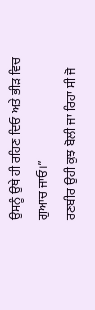ਉਸਨੂੰ ਉਥੇ ਹੀ ਰਹਿਣ ਦਿਓ ਅਤੇ ਭੀੜ ਵਿਚ ਗੁਆਚ ਜਾਓ।”
ਰਣਬੀਰ ਉਹੀ ਕੁਝ ਬੋਲੀ ਜਾ ਰਿਹਾ ਸੀ ਜੋ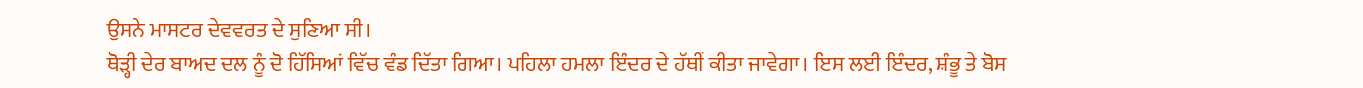ਉਸਨੇ ਮਾਸਟਰ ਦੇਵਵਰਤ ਦੇ ਸੁਣਿਆ ਸੀ।
ਥੋੜ੍ਹੀ ਦੇਰ ਬਾਅਦ ਦਲ ਨੂੰ ਦੋ ਹਿੱਸਿਆਂ ਵਿੱਚ ਵੰਡ ਦਿੱਤਾ ਗਿਆ। ਪਹਿਲਾ ਹਮਲਾ ਇੰਦਰ ਦੇ ਹੱਥੀਂ ਕੀਤਾ ਜਾਵੇਗਾ। ਇਸ ਲਈ ਇੰਦਰ, ਸ਼ੰਭੂ ਤੇ ਬੋਸ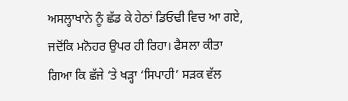ਅਸਲ੍ਹਾਖਾਨੇ ਨੂੰ ਛੱਡ ਕੇ ਹੇਠਾਂ ਡਿਓਢੀ ਵਿਚ ਆ ਗਏ, ਜਦੋਂਕਿ ਮਨੋਹਰ ਉਪਰ ਹੀ ਰਿਹਾ। ਫੈਸਲਾ ਕੀਤਾ ਗਿਆ ਕਿ ਛੱਜੇ ‘ਤੇ ਖੜ੍ਹਾ ‘ਸਿਪਾਹੀ’ ਸੜਕ ਵੱਲ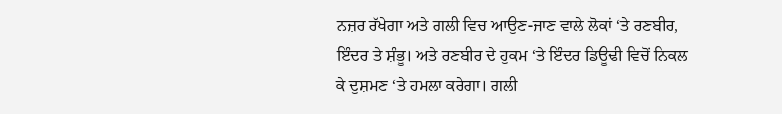ਨਜ਼ਰ ਰੱਖੇਗਾ ਅਤੇ ਗਲੀ ਵਿਚ ਆਉਣ-ਜਾਣ ਵਾਲੇ ਲੋਕਾਂ ‘ਤੇ ਰਣਬੀਰ, ਇੰਦਰ ਤੇ ਸ਼ੰਭੂ। ਅਤੇ ਰਣਬੀਰ ਦੇ ਹੁਕਮ ‘ਤੇ ਇੰਦਰ ਡਿਊਢੀ ਵਿਚੋਂ ਨਿਕਲ ਕੇ ਦੁਸ਼ਮਣ ‘ਤੇ ਹਮਲਾ ਕਰੇਗਾ। ਗਲੀ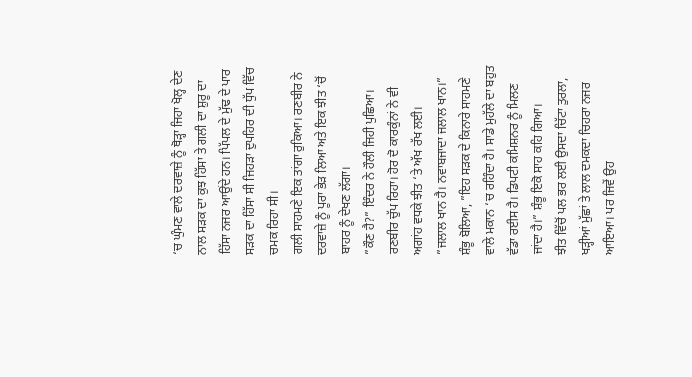‘ਚ ਘੁੰਮਣ ਵਾਲੇ ਦਰਵਾਜ਼ੇ ਨੂੰ ਥੋੜ੍ਹਾ ਜਿਹਾ ਖੋਲ੍ਹ ਦੇਣ ਨਾਲ ਸੜਕ ਦਾ ਕੁਝ ਹਿੱਸਾ ਤੇ ਗਲੀ ਦਾ ਸ਼ੁਰੂ ਦਾ ਹਿੱਸਾ ਨਜਰ ਆਉਂਦੇ ਹਨ। ਪਿੱਪਲ ਦੇ ਮੁੱਢ ਦੇ ਪਾਰ ਸੜਕ ਦਾ ਹਿੱਸਾ ਸੀ ਜਿਹੜਾ ਦੁਪਹਿਰ ਦੀ ਧੁੱਪ ਵਿੱਚ ਚਮਕ ਰਿਹਾ ਸੀ।
ਗਲੀ ਸਾਹਮਣੇ ਇਕ ਤਾਂਗਾ ਰੁਕਿਆ। ਰਣਬੀਰ ਨੇ ਦਰਵਾਜ਼ੇ ਨੂੰ ਪੂਰਾ ਭੇੜ ਲਿਆ ਅਤੇ ਇਕ ਝੀਤ ‘ਚੋਂ ਬਾਹਰ ਨੂੰ ਦੇਖਣ ਲੱਗਾ।
”ਕੌਣ ਹੈ?” ਇੰਦਰ ਨੇ ਹੌਲੀ ਜਿਹੀ ਪੁਛਿਆ।
ਰਣਬੀਰ ਚੁੱਪ ਰਿਹਾ। ਹੋਰ ਦੋ ਕਾਰਕੁੰਨਾਂ ਨੇ ਵੀ ਅਗਾਂਹ ਵਧਕੇ ਝੀਤ ‘ਤੇ ਅੱਖ ਰੱਖ ਲਈ।
”ਜਲਾਲ ਖਾਨ ਹੈ। ਨਵਾਬਜਾਦਾ ਜਲਾਲ ਖਾਨ।” ਸ਼ੰਭੂ ਬੋਲਿਆ, ”ਇਹ ਸੜਕ ਦੇ ਕਿਨਾਰੇ ਸਾਹਮਣੇ ਵਾਲੇ ਮਕਾਨ ‘ਚ ਰਹਿੰਦਾ ਹੈ। ਸਾਡੇ ਮੁਹੱਲੇ ਦਾ ਬਹੁਤ ਵੱਡਾ ਰਈਸ ਹੈ। ਡਿਪਟੀ ਕਮਿਸ਼ਨਰ ਨੂੰ ਮਿਲਣ ਜਾਂਦਾ ਹੈ।” ਸ਼ੰਭੂ ਇਕੋ ਸਾਹ ਕਹਿ ਗਿਆ।
ਝੀਤ ਵਿੱਚੋਂ ਪਲ ਭਰ ਲਈ ਉਸਦਾ ਚਿੱਟਾ ਤੁਰਲਾ, ਖੜ੍ਹੀਆਂ ਮੁੱਛਾਂ ਤੇ ਲਾਲ ਦਮਕਦਾ ਚਿਹਰਾ ਨਜਰ ਆਇਆ। ਪਰ ਜਿਵੇਂ ਉਹ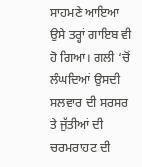ਸਾਹਮਣੇ ਆਇਆ ਉਸੇ ਤਰ੍ਹਾਂ ਗਾਇਬ ਵੀ ਹੋ ਗਿਆ। ਗਲੀ ‘ਚੋਂ ਲੰਘਦਿਆਂ ਉਸਦੀ ਸਲਵਾਰ ਦੀ ਸਰਸਰ ਤੇ ਜੁੱਤੀਆਂ ਦੀ ਚਰਮਰਾਹਟ ਦੀ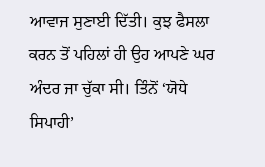ਆਵਾਜ ਸੁਣਾਈ ਦਿੱਤੀ। ਕੁਝ ਫੈਸਲਾ ਕਰਨ ਤੋਂ ਪਹਿਲਾਂ ਹੀ ਉਹ ਆਪਣੇ ਘਰ ਅੰਦਰ ਜਾ ਚੁੱਕਾ ਸੀ। ਤਿੰਨੋਂ ‘ਯੋਧੇ ਸਿਪਾਹੀ’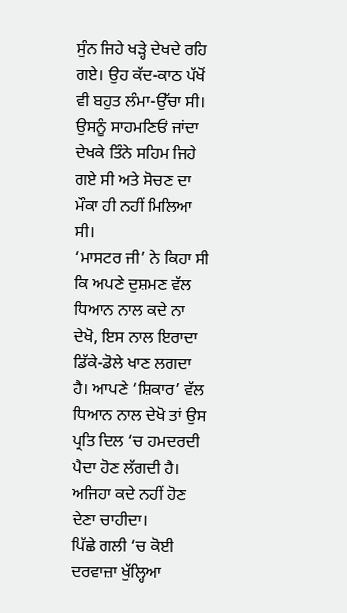ਸੁੰਨ ਜਿਹੇ ਖੜ੍ਹੇ ਦੇਖਦੇ ਰਹਿ ਗਏ। ਉਹ ਕੱਦ-ਕਾਠ ਪੱਖੋਂ ਵੀ ਬਹੁਤ ਲੰਮਾ-ਉੱਚਾ ਸੀ। ਉਸਨੂੰ ਸਾਹਮਣਿਓਂ ਜਾਂਦਾ ਦੇਖਕੇ ਤਿੰਨੇ ਸਹਿਮ ਜਿਹੇ ਗਏ ਸੀ ਅਤੇ ਸੋਚਣ ਦਾ ਮੌਕਾ ਹੀ ਨਹੀਂ ਮਿਲਿਆ ਸੀ।
‘ਮਾਸਟਰ ਜੀ’ ਨੇ ਕਿਹਾ ਸੀ ਕਿ ਅਪਣੇ ਦੁਸ਼ਮਣ ਵੱਲ ਧਿਆਨ ਨਾਲ ਕਦੇ ਨਾ ਦੇਖੋ, ਇਸ ਨਾਲ ਇਰਾਦਾ ਡਿੱਕੇ-ਡੋਲੇ ਖਾਣ ਲਗਦਾ ਹੈ। ਆਪਣੇ ‘ਸ਼ਿਕਾਰ’ ਵੱਲ ਧਿਆਨ ਨਾਲ ਦੇਖੋ ਤਾਂ ਉਸ ਪ੍ਰਤਿ ਦਿਲ ‘ਚ ਹਮਦਰਦੀ ਪੈਦਾ ਹੋਣ ਲੱਗਦੀ ਹੈ। ਅਜਿਹਾ ਕਦੇ ਨਹੀਂ ਹੋਣ ਦੇਣਾ ਚਾਹੀਦਾ।
ਪਿੱਛੇ ਗਲੀ ‘ਚ ਕੋਈ ਦਰਵਾਜ਼ਾ ਖੁੱਲ੍ਹਿਆ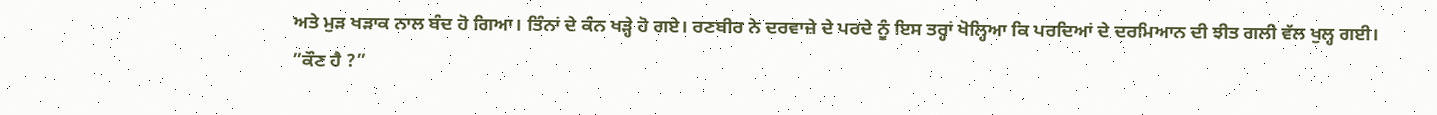ਅਤੇ ਮੁੜ ਖੜਾਕ ਨਾਲ ਬੰਦ ਹੋ ਗਿਆ। ਤਿੰਨਾਂ ਦੇ ਕੰਨ ਖੜ੍ਹੇ ਹੋ ਗਏ। ਰਣਬੀਰ ਨੇ ਦਰਵਾਜ਼ੇ ਦੇ ਪਰਦੇ ਨੂੰ ਇਸ ਤਰ੍ਹਾਂ ਖੋਲ੍ਹਿਆ ਕਿ ਪਰਦਿਆਂ ਦੇ ਦਰਮਿਆਨ ਦੀ ਝੀਤ ਗਲੀ ਵੱਲ ਖੁਲ੍ਹ ਗਈ।
”ਕੌਣ ਹੈ ?”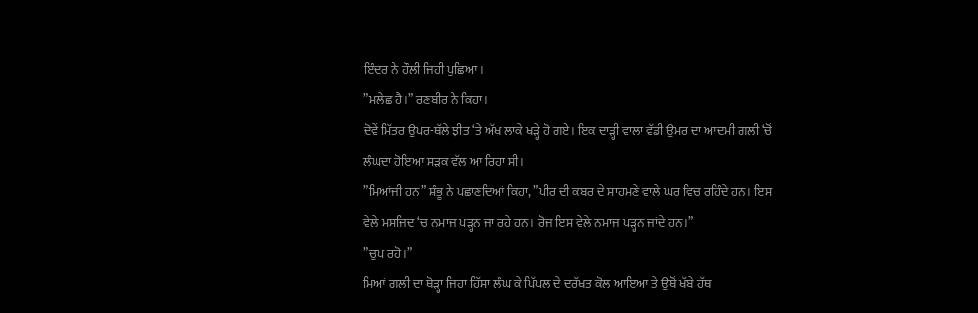ਇੰਦਰ ਨੇ ਹੌਲੀ ਜਿਹੀ ਪੁਛਿਆ।
”ਮਲੇਛ ਹੈ।” ਰਣਬੀਰ ਨੇ ਕਿਹਾ।
ਦੋਵੇਂ ਮਿੱਤਰ ਉਪਰ-ਥੱਲੇ ਝੀਤ ‘ਤੇ ਅੱਖ ਲਾਕੇ ਖੜ੍ਹੇ ਹੋ ਗਏ। ਇਕ ਦਾੜ੍ਹੀ ਵਾਲਾ ਵੱਡੀ ਉਮਰ ਦਾ ਆਦਮੀ ਗਲੀ ‘ਚੋਂ ਲੰਘਦਾ ਹੋਇਆ ਸੜਕ ਵੱਲ ਆ ਰਿਹਾ ਸੀ।
”ਮਿਆਂਜੀ ਹਨ” ਸ਼ੰਭੂ ਨੇ ਪਛਾਣਦਿਆਂ ਕਿਹਾ, ”ਪੀਰ ਦੀ ਕਬਰ ਦੇ ਸਾਹਮਣੇ ਵਾਲੇ ਘਰ ਵਿਚ ਰਹਿੰਦੇ ਹਨ। ਇਸ ਵੇਲੇ ਮਸਜਿਦ ‘ਚ ਨਮਾਜ ਪੜ੍ਹਨ ਜਾ ਰਹੇ ਹਨ। ਰੋਜ ਇਸ ਵੇਲੇ ਨਮਾਜ ਪੜ੍ਹਨ ਜਾਂਦੇ ਹਨ।”
”ਚੁਪ ਰਹੋ।”
ਮਿਆਂ ਗਲੀ ਦਾ ਥੋੜ੍ਹਾ ਜਿਹਾ ਹਿੱਸਾ ਲੰਘ ਕੇ ਪਿੱਪਲ ਦੇ ਦਰੱਖਤ ਕੋਲ ਆਇਆ ਤੇ ਉਥੋਂ ਖੱਬੇ ਹੱਥ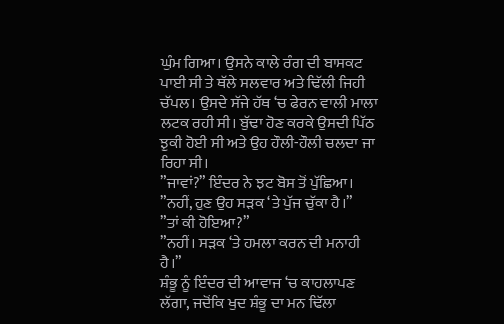ਘੁੰਮ ਗਿਆ। ਉਸਨੇ ਕਾਲੇ ਰੰਗ ਦੀ ਬਾਸਕਟ ਪਾਈ ਸੀ ਤੇ ਥੱਲੇ ਸਲਵਾਰ ਅਤੇ ਢਿੱਲੀ ਜਿਹੀ ਚੱਪਲ। ਉਸਦੇ ਸੱਜੇ ਹੱਥ ‘ਚ ਫੇਰਨ ਵਾਲੀ ਮਾਲਾ ਲਟਕ ਰਹੀ ਸੀ। ਬੁੱਢਾ ਹੋਣ ਕਰਕੇ ਉਸਦੀ ਪਿੱਠ ਝੁਕੀ ਹੋਈ ਸੀ ਅਤੇ ਉਹ ਹੌਲੀ-ਹੌਲੀ ਚਲਦਾ ਜਾ ਰਿਹਾ ਸੀ।
”ਜਾਵਾਂ?” ਇੰਦਰ ਨੇ ਝਟ ਬੋਸ ਤੋਂ ਪੁੱਛਿਆ।
”ਨਹੀਂ, ਹੁਣ ਉਹ ਸੜਕ ‘ਤੇ ਪੁੱਜ ਚੁੱਕਾ ਹੈ।”
”ਤਾਂ ਕੀ ਹੋਇਆ?”
”ਨਹੀਂ। ਸੜਕ ‘ਤੇ ਹਮਲਾ ਕਰਨ ਦੀ ਮਨਾਹੀ ਹੈ।”
ਸ਼ੰਭੂ ਨੂੰ ਇੰਦਰ ਦੀ ਆਵਾਜ ‘ਚ ਕਾਹਲਾਪਣ ਲੱਗਾ, ਜਦੋਂਕਿ ਖੁਦ ਸ਼ੰਭੂ ਦਾ ਮਨ ਢਿੱਲਾ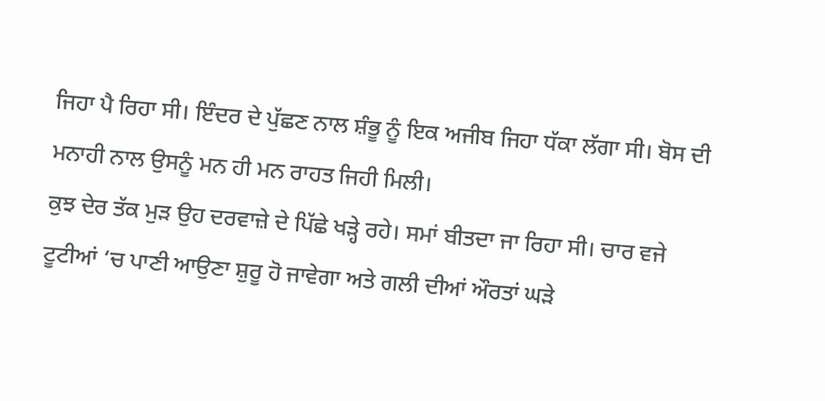ਜਿਹਾ ਪੈ ਰਿਹਾ ਸੀ। ਇੰਦਰ ਦੇ ਪੁੱਛਣ ਨਾਲ ਸ਼ੰਭੂ ਨੂੰ ਇਕ ਅਜੀਬ ਜਿਹਾ ਧੱਕਾ ਲੱਗਾ ਸੀ। ਬੋਸ ਦੀ ਮਨਾਹੀ ਨਾਲ ਉਸਨੂੰ ਮਨ ਹੀ ਮਨ ਰਾਹਤ ਜਿਹੀ ਮਿਲੀ।
ਕੁਝ ਦੇਰ ਤੱਕ ਮੁੜ ਉਹ ਦਰਵਾਜ਼ੇ ਦੇ ਪਿੱਛੇ ਖੜ੍ਹੇ ਰਹੇ। ਸਮਾਂ ਬੀਤਦਾ ਜਾ ਰਿਹਾ ਸੀ। ਚਾਰ ਵਜੇ ਟੂਟੀਆਂ ‘ਚ ਪਾਣੀ ਆਉਣਾ ਸ਼ੁਰੂ ਹੋ ਜਾਵੇਗਾ ਅਤੇ ਗਲੀ ਦੀਆਂ ਔਰਤਾਂ ਘੜੇ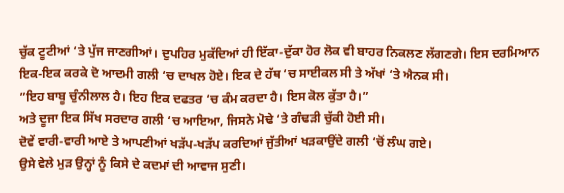ਚੁੱਕ ਟੂਟੀਆਂ ‘ਤੇ ਪੁੱਜ ਜਾਣਗੀਆਂ। ਦੁਪਹਿਰ ਮੁਕੱਦਿਆਂ ਹੀ ਇੱਕਾ-ਦੁੱਕਾ ਹੋਰ ਲੋਕ ਵੀ ਬਾਹਰ ਨਿਕਲਣ ਲੱਗਣਗੇ। ਇਸ ਦਰਮਿਆਨ ਇਕ-ਇਕ ਕਰਕੇ ਦੋ ਆਦਮੀ ਗਲੀ ‘ਚ ਦਾਖਲ ਹੋਏ। ਇਕ ਦੇ ਹੱਥ ‘ਚ ਸਾਈਕਲ ਸੀ ਤੇ ਅੱਖਾਂ ‘ਤੇ ਐਨਕ ਸੀ।
”ਇਹ ਬਾਬੂ ਚੁੰਨੀਲਾਲ ਹੈ। ਇਹ ਇਕ ਦਫਤਰ ‘ਚ ਕੰਮ ਕਰਦਾ ਹੈ। ਇਸ ਕੋਲ ਕੁੱਤਾ ਹੈ।”
ਅਤੇ ਦੂਜਾ ਇਕ ਸਿੱਖ ਸਰਦਾਰ ਗਲੀ ‘ਚ ਆਇਆ, ਜਿਸਨੇ ਮੋਢੇ ‘ਤੇ ਗੰਢੜੀ ਚੁੱਕੀ ਹੋਈ ਸੀ।
ਦੋਵੇਂ ਵਾਰੀ-ਵਾਰੀ ਆਏ ਤੇ ਆਪਣੀਆਂ ਖੜੱਪ-ਖੜੱਪ ਕਰਦਿਆਂ ਜੁੱਤੀਆਂ ਖੜਕਾਉਂਦੇ ਗਲੀ ‘ਚੋਂ ਲੰਘ ਗਏ।
ਉਸੇ ਵੇਲੇ ਮੁੜ ਉਨ੍ਹਾਂ ਨੂੰ ਕਿਸੇ ਦੇ ਕਦਮਾਂ ਦੀ ਆਵਾਜ ਸੁਣੀ।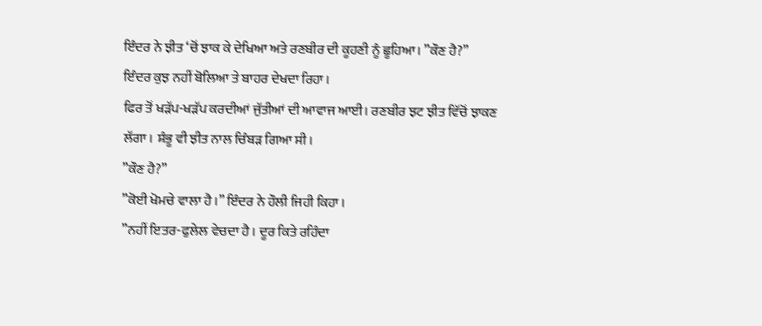ਇੰਦਰ ਨੇ ਝੀਤ ‘ਚੋਂ ਝਾਕ ਕੇ ਦੇਖਿਆ ਅਤੇ ਰਣਬੀਰ ਦੀ ਕੂਹਣੀ ਨੂੰ ਛੂਹਿਆ। ”ਕੌਣ ਹੈ?”
ਇੰਦਰ ਕੁਝ ਨਹੀਂ ਬੋਲਿਆ ਤੇ ਬਾਹਰ ਦੇਖਦਾ ਰਿਹਾ।
ਫਿਰ ਤੋਂ ਖੜੱਪ-ਖੜੱਪ ਕਰਦੀਆਂ ਜੁੱਤੀਆਂ ਦੀ ਆਵਾਜ ਆਈ। ਰਣਬੀਰ ਝਟ ਝੀਤ ਵਿੱਚੋਂ ਝਾਕਣ ਲੱਗਾ। ਸ਼ੰਭੂ ਵੀ ਝੀਤ ਨਾਲ ਚਿੰਬੜ ਗਿਆ ਸੀ।
”ਕੌਣ ਹੈ?”
”ਕੋਈ ਖੋਮਚੇ ਵਾਲਾ ਹੈ।” ਇੰਦਰ ਨੇ ਹੌਲੀ ਜਿਹੀ ਕਿਹਾ।
”ਨਹੀਂ ਇਤਰ-ਫੁਲੇਲ ਵੇਚਦਾ ਹੈ। ਦੂਰ ਕਿਤੇ ਰਹਿੰਦਾ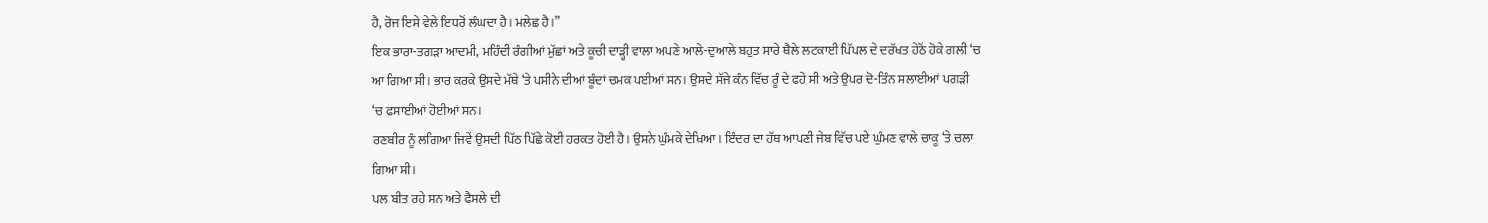ਹੈ, ਰੋਜ ਇਸੇ ਵੇਲੇ ਇਧਰੋਂ ਲੰਘਦਾ ਹੈ। ਮਲੇਛ ਹੈ।”
ਇਕ ਭਾਰਾ-ਤਗੜਾ ਆਦਮੀ, ਮਹਿੰਦੀ ਰੰਗੀਆਂ ਮੁੱਛਾਂ ਅਤੇ ਕੂਚੀ ਦਾੜ੍ਹੀ ਵਾਲਾ ਅਪਣੇ ਆਲੇ-ਦੁਆਲੇ ਬਹੁਤ ਸਾਰੇ ਥੈਲੇ ਲਟਕਾਈ ਪਿੱਪਲ ਦੇ ਦਰੱਖਤ ਹੇਠੋਂ ਹੋਕੇ ਗਲੀ ‘ਚ ਆ ਗਿਆ ਸੀ। ਭਾਰ ਕਰਕੇ ਉਸਦੇ ਮੱਥੇ ‘ਤੇ ਪਸੀਨੇ ਦੀਆਂ ਬੂੰਦਾਂ ਚਮਕ ਪਈਆਂ ਸਨ। ਉਸਦੇ ਸੱਜੇ ਕੰਨ ਵਿੱਚ ਰੂੰ ਦੇ ਫਹੇ ਸੀ ਅਤੇ ਉਪਰ ਦੋ-ਤਿੰਨ ਸਲਾਈਆਂ ਪਗੜੀ ‘ਚ ਫਸਾਈਆਂ ਹੋਈਆਂ ਸਨ।
ਰਣਬੀਰ ਨੂੰ ਲਗਿਆ ਜਿਵੇਂ ਉਸਦੀ ਪਿੱਠ ਪਿੱਛੇ ਕੋਈ ਹਰਕਤ ਹੋਈ ਹੈ। ਉਸਨੇ ਘੁੰਮਕੇ ਦੇਖਿਆ। ਇੰਦਰ ਦਾ ਹੱਥ ਆਪਣੀ ਜੇਬ ਵਿੱਚ ਪਏ ਘੁੰਮਣ ਵਾਲੇ ਚਾਕੂ ‘ਤੇ ਚਲਾ ਗਿਆ ਸੀ।
ਪਲ ਬੀਤ ਰਹੇ ਸਨ ਅਤੇ ਫੈਸਲੇ ਦੀ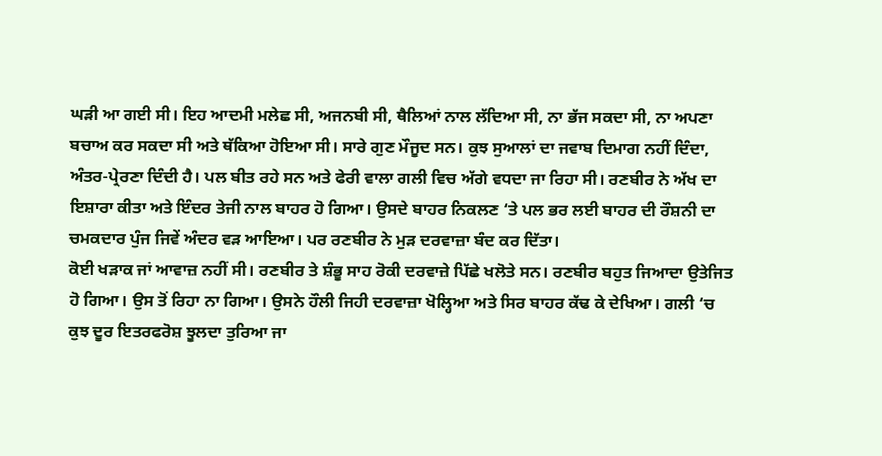ਘੜੀ ਆ ਗਈ ਸੀ। ਇਹ ਆਦਮੀ ਮਲੇਛ ਸੀ, ਅਜਨਬੀ ਸੀ, ਥੈਲਿਆਂ ਨਾਲ ਲੱਦਿਆ ਸੀ, ਨਾ ਭੱਜ ਸਕਦਾ ਸੀ, ਨਾ ਅਪਣਾ ਬਚਾਅ ਕਰ ਸਕਦਾ ਸੀ ਅਤੇ ਥੱਕਿਆ ਹੋਇਆ ਸੀ। ਸਾਰੇ ਗੁਣ ਮੌਜੂਦ ਸਨ। ਕੁਝ ਸੁਆਲਾਂ ਦਾ ਜਵਾਬ ਦਿਮਾਗ ਨਹੀਂ ਦਿੰਦਾ, ਅੰਤਰ-ਪ੍ਰੇਰਣਾ ਦਿੰਦੀ ਹੈ। ਪਲ ਬੀਤ ਰਹੇ ਸਨ ਅਤੇ ਫੇਰੀ ਵਾਲਾ ਗਲੀ ਵਿਚ ਅੱਗੇ ਵਧਦਾ ਜਾ ਰਿਹਾ ਸੀ। ਰਣਬੀਰ ਨੇ ਅੱਖ ਦਾ ਇਸ਼ਾਰਾ ਕੀਤਾ ਅਤੇ ਇੰਦਰ ਤੇਜੀ ਨਾਲ ਬਾਹਰ ਹੋ ਗਿਆ। ਉਸਦੇ ਬਾਹਰ ਨਿਕਲਣ ‘ਤੇ ਪਲ ਭਰ ਲਈ ਬਾਹਰ ਦੀ ਰੌਸ਼ਨੀ ਦਾ ਚਮਕਦਾਰ ਪੁੰਜ ਜਿਵੇਂ ਅੰਦਰ ਵੜ ਆਇਆ। ਪਰ ਰਣਬੀਰ ਨੇ ਮੁੜ ਦਰਵਾਜ਼ਾ ਬੰਦ ਕਰ ਦਿੱਤਾ।
ਕੋਈ ਖੜਾਕ ਜਾਂ ਆਵਾਜ਼ ਨਹੀਂ ਸੀ। ਰਣਬੀਰ ਤੇ ਸ਼ੰਭੂ ਸਾਹ ਰੋਕੀ ਦਰਵਾਜ਼ੇ ਪਿੱਛੇ ਖਲੋਤੇ ਸਨ। ਰਣਬੀਰ ਬਹੁਤ ਜਿਆਦਾ ਉਤੇਜਿਤ ਹੋ ਗਿਆ। ਉਸ ਤੋਂ ਰਿਹਾ ਨਾ ਗਿਆ। ਉਸਨੇ ਹੌਲੀ ਜਿਹੀ ਦਰਵਾਜ਼ਾ ਖੋਲ੍ਹਿਆ ਅਤੇ ਸਿਰ ਬਾਹਰ ਕੱਢ ਕੇ ਦੇਖਿਆ। ਗਲੀ ‘ਚ ਕੁਝ ਦੂਰ ਇਤਰਫਰੋਸ਼ ਝੂਲਦਾ ਤੁਰਿਆ ਜਾ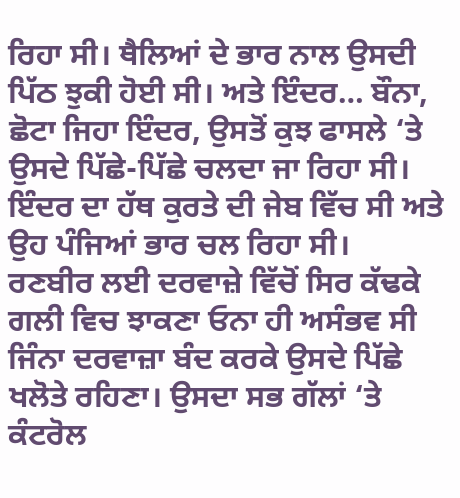ਰਿਹਾ ਸੀ। ਥੈਲਿਆਂ ਦੇ ਭਾਰ ਨਾਲ ਉਸਦੀ ਪਿੱਠ ਝੁਕੀ ਹੋਈ ਸੀ। ਅਤੇ ਇੰਦਰ… ਬੌਨਾ, ਛੋਟਾ ਜਿਹਾ ਇੰਦਰ, ਉਸਤੋਂ ਕੁਝ ਫਾਸਲੇ ‘ਤੇ ਉਸਦੇ ਪਿੱਛੇ-ਪਿੱਛੇ ਚਲਦਾ ਜਾ ਰਿਹਾ ਸੀ। ਇੰਦਰ ਦਾ ਹੱਥ ਕੁਰਤੇ ਦੀ ਜੇਬ ਵਿੱਚ ਸੀ ਅਤੇ ਉਹ ਪੰਜਿਆਂ ਭਾਰ ਚਲ ਰਿਹਾ ਸੀ।
ਰਣਬੀਰ ਲਈ ਦਰਵਾਜ਼ੇ ਵਿੱਚੋਂ ਸਿਰ ਕੱਢਕੇ ਗਲੀ ਵਿਚ ਝਾਕਣਾ ਓਨਾ ਹੀ ਅਸੰਭਵ ਸੀ ਜਿੰਨਾ ਦਰਵਾਜ਼ਾ ਬੰਦ ਕਰਕੇ ਉਸਦੇ ਪਿੱਛੇ ਖਲੋਤੇ ਰਹਿਣਾ। ਉਸਦਾ ਸਭ ਗੱਲਾਂ ‘ਤੇ ਕੰਟਰੋਲ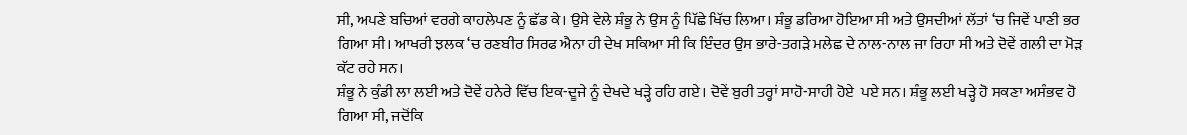ਸੀ, ਅਪਣੇ ਬਚਿਆਂ ਵਰਗੇ ਕਾਹਲੇਪਣ ਨੂੰ ਛੱਡ ਕੇ। ਉਸੇ ਵੇਲੇ ਸ਼ੰਭੂ ਨੇ ਉਸ ਨੂੰ ਪਿੱਛੇ ਖਿੱਚ ਲਿਆ। ਸ਼ੰਭੂ ਡਰਿਆ ਹੋਇਆ ਸੀ ਅਤੇ ਉਸਦੀਆਂ ਲੱਤਾਂ ‘ਚ ਜਿਵੇਂ ਪਾਣੀ ਭਰ ਗਿਆ ਸੀ। ਆਖਰੀ ਝਲਕ ‘ਚ ਰਣਬੀਰ ਸਿਰਫ ਐਨਾ ਹੀ ਦੇਖ ਸਕਿਆ ਸੀ ਕਿ ਇੰਦਰ ਉਸ ਭਾਰੇ-ਤਗੜੇ ਮਲੇਛ ਦੇ ਨਾਲ-ਨਾਲ ਜਾ ਰਿਹਾ ਸੀ ਅਤੇ ਦੋਵੇਂ ਗਲੀ ਦਾ ਮੋੜ ਕੱਟ ਰਹੇ ਸਨ।
ਸ਼ੰਭੂ ਨੇ ਕੁੰਡੀ ਲਾ ਲਈ ਅਤੇ ਦੋਵੇਂ ਹਨੇਰੇ ਵਿੱਚ ਇਕ-ਦੂਜੇ ਨੂੰ ਦੇਖਦੇ ਖੜ੍ਹੇ ਰਹਿ ਗਏ। ਦੋਵੇਂ ਬੁਰੀ ਤਰ੍ਹਾਂ ਸਾਹੋ-ਸਾਹੀ ਹੋਏ  ਪਏ ਸਨ। ਸ਼ੰਭੂ ਲਈ ਖੜ੍ਹੇ ਹੋ ਸਕਣਾ ਅਸੰਭਵ ਹੋ ਗਿਆ ਸੀ, ਜਦੋਂਕਿ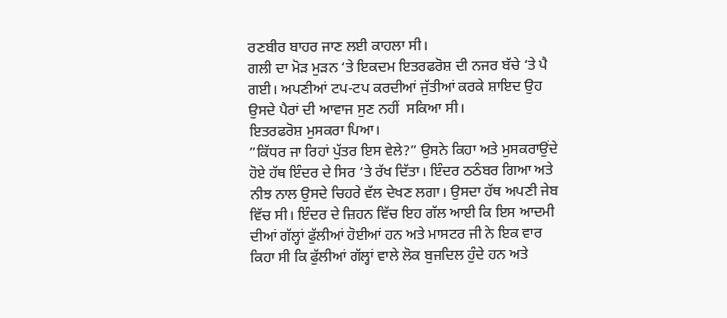ਰਣਬੀਰ ਬਾਹਰ ਜਾਣ ਲਈ ਕਾਹਲਾ ਸੀ।
ਗਲੀ ਦਾ ਮੋੜ ਮੁੜਨ ‘ਤੇ ਇਕਦਮ ਇਤਰਫਰੋਸ਼ ਦੀ ਨਜਰ ਬੱਚੇ ‘ਤੇ ਪੈ ਗਈ। ਅਪਣੀਆਂ ਟਪ-ਟਪ ਕਰਦੀਆਂ ਜੁੱਤੀਆਂ ਕਰਕੇ ਸ਼ਾਇਦ ਉਹ ਉਸਦੇ ਪੈਰਾਂ ਦੀ ਆਵਾਜ ਸੁਣ ਨਹੀਂ  ਸਕਿਆ ਸੀ।
ਇਤਰਫਰੋਸ਼ ਮੁਸਕਰਾ ਪਿਆ।
”ਕਿੱਧਰ ਜਾ ਰਿਹਾਂ ਪੁੱਤਰ ਇਸ ਵੇਲੇ?” ਉਸਨੇ ਕਿਹਾ ਅਤੇ ਮੁਸਕਰਾਉਂਦੇ ਹੋਏ ਹੱਥ ਇੰਦਰ ਦੇ ਸਿਰ ‘ਤੇ ਰੱਖ ਦਿੱਤਾ। ਇੰਦਰ ਠਠੰਬਰ ਗਿਆ ਅਤੇ ਨੀਝ ਨਾਲ ਉਸਦੇ ਚਿਹਰੇ ਵੱਲ ਦੇਖਣ ਲਗਾ। ਉਸਦਾ ਹੱਥ ਅਪਣੀ ਜੇਬ ਵਿੱਚ ਸੀ। ਇੰਦਰ ਦੇ ਜ਼ਿਹਨ ਵਿੱਚ ਇਹ ਗੱਲ ਆਈ ਕਿ ਇਸ ਆਦਮੀ ਦੀਆਂ ਗੱਲ੍ਹਾਂ ਫੁੱਲੀਆਂ ਹੋਈਆਂ ਹਨ ਅਤੇ ਮਾਸਟਰ ਜੀ ਨੇ ਇਕ ਵਾਰ ਕਿਹਾ ਸੀ ਕਿ ਫੁੱਲੀਆਂ ਗੱਲ੍ਹਾਂ ਵਾਲੇ ਲੋਕ ਬੁਜਦਿਲ ਹੁੰਦੇ ਹਨ ਅਤੇ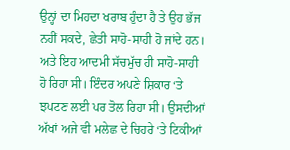ਉਨ੍ਹਾਂ ਦਾ ਮਿਹਦਾ ਖਰਾਬ ਹੁੰਦਾ ਹੈ ਤੇ ਉਹ ਭੱਜ ਨਹੀਂ ਸਕਦੇ, ਛੇਤੀ ਸਾਹੋ-ਸਾਹੀ ਹੋ ਜਾਂਦੇ ਹਨ। ਅਤੇ ਇਹ ਆਦਮੀ ਸੱਚਮੁੱਚ ਹੀ ਸਾਹੋ-ਸਾਹੀ ਹੋ ਰਿਹਾ ਸੀ। ਇੰਦਰ ਅਪਣੇ ਸ਼ਿਕਾਰ ‘ਤੇ ਝਪਟਣ ਲਈ ਪਰ ਤੋਲ ਰਿਹਾ ਸੀ। ਉਸਦੀਆਂ ਅੱਖਾਂ ਅਜੇ ਵੀ ਮਲੇਛ ਦੇ ਚਿਹਰੇ ‘ਤੇ ਟਿਕੀਆਂ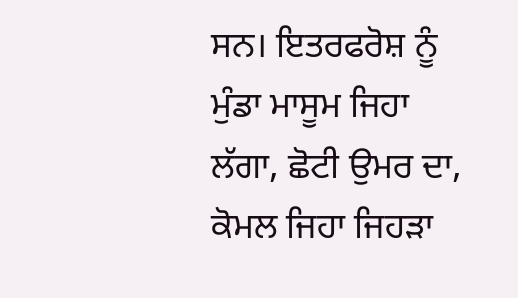ਸਨ। ਇਤਰਫਰੋਸ਼ ਨੂੰ ਮੁੰਡਾ ਮਾਸੂਮ ਜਿਹਾ ਲੱਗਾ, ਛੋਟੀ ਉਮਰ ਦਾ, ਕੋਮਲ ਜਿਹਾ ਜਿਹੜਾ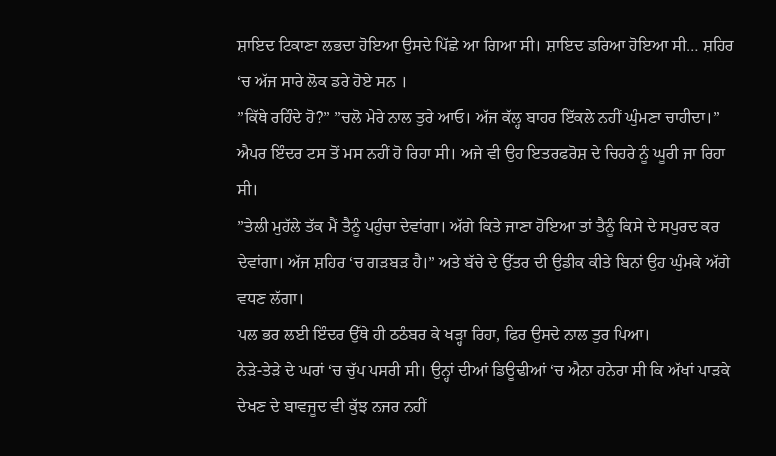ਸ਼ਾਇਦ ਟਿਕਾਣਾ ਲਭਦਾ ਹੋਇਆ ਉਸਦੇ ਪਿੱਛੇ ਆ ਗਿਆ ਸੀ। ਸ਼ਾਇਦ ਡਰਿਆ ਹੋਇਆ ਸੀ… ਸ਼ਹਿਰ ‘ਚ ਅੱਜ ਸਾਰੇ ਲੋਕ ਡਰੇ ਹੋਏ ਸਨ ।
”ਕਿੱਥੇ ਰਹਿੰਦੇ ਹੋ?” ”ਚਲੋ ਮੇਰੇ ਨਾਲ ਤੁਰੇ ਆਓ। ਅੱਜ ਕੱਲ੍ਹ ਬਾਹਰ ਇੱਕਲੇ ਨਹੀਂ ਘੁੰਮਣਾ ਚਾਹੀਦਾ।”
ਐਪਰ ਇੰਦਰ ਟਸ ਤੋਂ ਮਸ ਨਹੀਂ ਹੋ ਰਿਹਾ ਸੀ। ਅਜੇ ਵੀ ਉਹ ਇਤਰਫਰੋਸ਼ ਦੇ ਚਿਹਰੇ ਨੂੰ ਘੂਰੀ ਜਾ ਰਿਹਾ ਸੀ।
”ਤੇਲੀ ਮੁਹੱਲੇ ਤੱਕ ਮੈਂ ਤੈਨੂੰ ਪਹੁੰਚਾ ਦੇਵਾਂਗਾ। ਅੱਗੇ ਕਿਤੇ ਜਾਣਾ ਹੋਇਆ ਤਾਂ ਤੈਨੂੰ ਕਿਸੇ ਦੇ ਸਪੁਰਦ ਕਰ ਦੇਵਾਂਗਾ। ਅੱਜ ਸ਼ਹਿਰ ‘ਚ ਗੜਬੜ ਹੈ।” ਅਤੇ ਬੱਚੇ ਦੇ ਉੱਤਰ ਦੀ ਉਡੀਕ ਕੀਤੇ ਬਿਨਾਂ ਉਹ ਘੁੰਮਕੇ ਅੱਗੇ ਵਧਣ ਲੱਗਾ।
ਪਲ ਭਰ ਲਈ ਇੰਦਰ ਉੱਥੇ ਹੀ ਠਠੰਬਰ ਕੇ ਖੜ੍ਹਾ ਰਿਹਾ, ਫਿਰ ਉਸਦੇ ਨਾਲ ਤੁਰ ਪਿਆ।
ਨੇੜੇ-ਤੇੜੇ ਦੇ ਘਰਾਂ ‘ਚ ਚੁੱਪ ਪਸਰੀ ਸੀ। ਉਨ੍ਹਾਂ ਦੀਆਂ ਡਿਊਢੀਆਂ ‘ਚ ਐਨਾ ਹਨੇਰਾ ਸੀ ਕਿ ਅੱਖਾਂ ਪਾੜਕੇ ਦੇਖਣ ਦੇ ਬਾਵਜੂਦ ਵੀ ਕੁੱਝ ਨਜਰ ਨਹੀਂ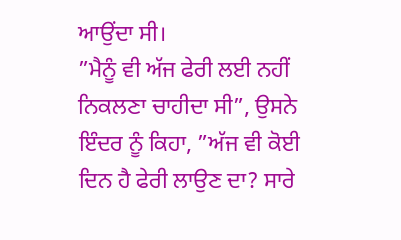ਆਉਂਦਾ ਸੀ।
”ਮੈਨੂੰ ਵੀ ਅੱਜ ਫੇਰੀ ਲਈ ਨਹੀਂ ਨਿਕਲਣਾ ਚਾਹੀਦਾ ਸੀ”, ਉਸਨੇ ਇੰਦਰ ਨੂੰ ਕਿਹਾ, ”ਅੱਜ ਵੀ ਕੋਈ ਦਿਨ ਹੈ ਫੇਰੀ ਲਾਉਣ ਦਾ? ਸਾਰੇ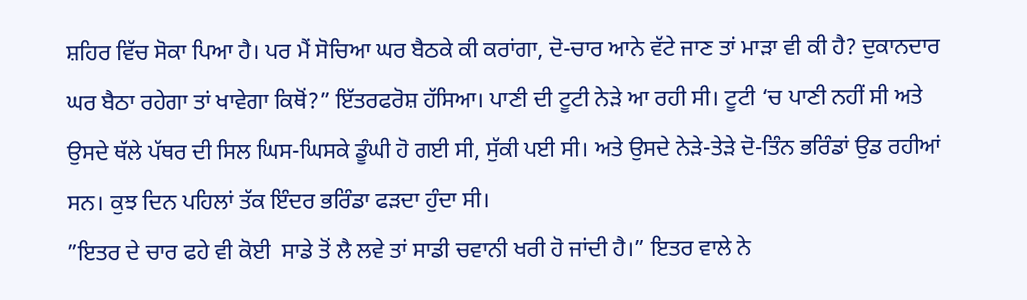ਸ਼ਹਿਰ ਵਿੱਚ ਸੋਕਾ ਪਿਆ ਹੈ। ਪਰ ਮੈਂ ਸੋਚਿਆ ਘਰ ਬੈਠਕੇ ਕੀ ਕਰਾਂਗਾ, ਦੋ-ਚਾਰ ਆਨੇ ਵੱਟੇ ਜਾਣ ਤਾਂ ਮਾੜਾ ਵੀ ਕੀ ਹੈ? ਦੁਕਾਨਦਾਰ ਘਰ ਬੈਠਾ ਰਹੇਗਾ ਤਾਂ ਖਾਵੇਗਾ ਕਿਥੋਂ?” ਇੱਤਰਫਰੋਸ਼ ਹੱਸਿਆ। ਪਾਣੀ ਦੀ ਟੂਟੀ ਨੇੜੇ ਆ ਰਹੀ ਸੀ। ਟੂਟੀ ‘ਚ ਪਾਣੀ ਨਹੀਂ ਸੀ ਅਤੇ ਉਸਦੇ ਥੱਲੇ ਪੱਥਰ ਦੀ ਸਿਲ ਘਿਸ-ਘਿਸਕੇ ਡੂੰਘੀ ਹੋ ਗਈ ਸੀ, ਸੁੱਕੀ ਪਈ ਸੀ। ਅਤੇ ਉਸਦੇ ਨੇੜੇ-ਤੇੜੇ ਦੋ-ਤਿੰਨ ਭਰਿੰਡਾਂ ਉਡ ਰਹੀਆਂ ਸਨ। ਕੁਝ ਦਿਨ ਪਹਿਲਾਂ ਤੱਕ ਇੰਦਰ ਭਰਿੰਡਾ ਫੜਦਾ ਹੁੰਦਾ ਸੀ।
”ਇਤਰ ਦੇ ਚਾਰ ਫਹੇ ਵੀ ਕੋਈ  ਸਾਡੇ ਤੋਂ ਲੈ ਲਵੇ ਤਾਂ ਸਾਡੀ ਚਵਾਨੀ ਖਰੀ ਹੋ ਜਾਂਦੀ ਹੈ।” ਇਤਰ ਵਾਲੇ ਨੇ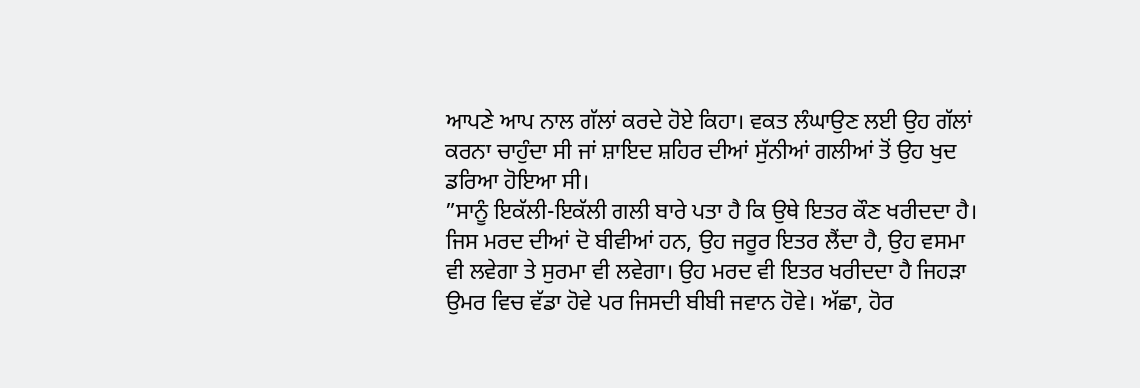ਆਪਣੇ ਆਪ ਨਾਲ ਗੱਲਾਂ ਕਰਦੇ ਹੋਏ ਕਿਹਾ। ਵਕਤ ਲੰਘਾਉਣ ਲਈ ਉਹ ਗੱਲਾਂ ਕਰਨਾ ਚਾਹੁੰਦਾ ਸੀ ਜਾਂ ਸ਼ਾਇਦ ਸ਼ਹਿਰ ਦੀਆਂ ਸੁੱਨੀਆਂ ਗਲੀਆਂ ਤੋਂ ਉਹ ਖੁਦ ਡਰਿਆ ਹੋਇਆ ਸੀ।
”ਸਾਨੂੰ ਇਕੱਲੀ-ਇਕੱਲੀ ਗਲੀ ਬਾਰੇ ਪਤਾ ਹੈ ਕਿ ਉਥੇ ਇਤਰ ਕੌਣ ਖਰੀਦਦਾ ਹੈ। ਜਿਸ ਮਰਦ ਦੀਆਂ ਦੋ ਬੀਵੀਆਂ ਹਨ, ਉਹ ਜਰੂਰ ਇਤਰ ਲੈਂਦਾ ਹੈ, ਉਹ ਵਸਮਾ ਵੀ ਲਵੇਗਾ ਤੇ ਸੁਰਮਾ ਵੀ ਲਵੇਗਾ। ਉਹ ਮਰਦ ਵੀ ਇਤਰ ਖਰੀਦਦਾ ਹੈ ਜਿਹੜਾ ਉਮਰ ਵਿਚ ਵੱਡਾ ਹੋਵੇ ਪਰ ਜਿਸਦੀ ਬੀਬੀ ਜਵਾਨ ਹੋਵੇ। ਅੱਛਾ, ਹੋਰ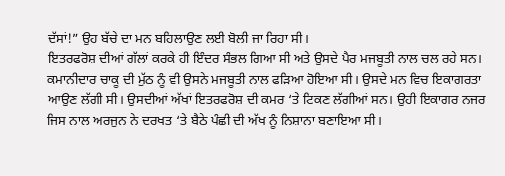ਦੱਸਾਂ!” ਉਹ ਬੱਚੇ ਦਾ ਮਨ ਬਹਿਲਾਉਣ ਲਈ ਬੋਲੀ ਜਾ ਰਿਹਾ ਸੀ।
ਇਤਰਫਰੋਸ਼ ਦੀਆਂ ਗੱਲਾਂ ਕਰਕੇ ਹੀ ਇੰਦਰ ਸੰਭਲ ਗਿਆ ਸੀ ਅਤੇ ਉਸਦੇ ਪੈਰ ਮਜਬੂਤੀ ਨਾਲ ਚਲ ਰਹੇ ਸਨ। ਕਮਾਨੀਦਾਰ ਚਾਕੂ ਦੀ ਮੁੱਠ ਨੂੰ ਵੀ ਉਸਨੇ ਮਜਬੂਤੀ ਨਾਲ ਫੜਿਆ ਹੋਇਆ ਸੀ। ਉਸਦੇ ਮਨ ਵਿਚ ਇਕਾਗਰਤਾ ਆਉਣ ਲੱਗੀ ਸੀ। ਉਸਦੀਆਂ ਅੱਖਾਂ ਇਤਰਫਰੋਸ਼ ਦੀ ਕਮਰ ‘ਤੇ ਟਿਕਣ ਲੱਗੀਆਂ ਸਨ। ਉਹੀ ਇਕਾਗਰ ਨਜਰ ਜਿਸ ਨਾਲ ਅਰਜੁਨ ਨੇ ਦਰਖਤ ‘ਤੇ ਬੈਠੇ ਪੰਛੀ ਦੀ ਅੱਖ ਨੂੰ ਨਿਸ਼ਾਨਾ ਬਣਾਇਆ ਸੀ।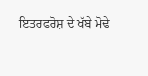ਇਤਰਫਰੋਸ਼ ਦੇ ਖੱਬੇ ਮੋਢੇ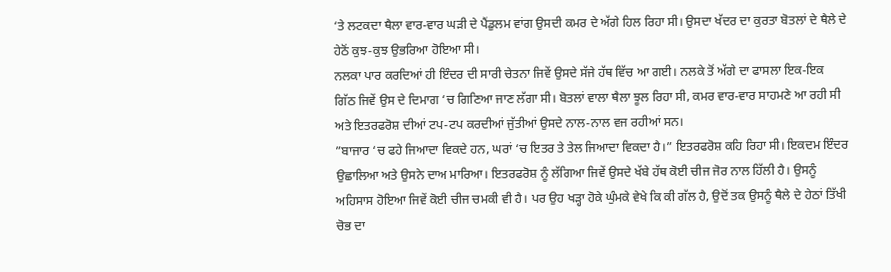‘ਤੇ ਲਟਕਦਾ ਥੈਲਾ ਵਾਰ-ਵਾਰ ਘੜੀ ਦੇ ਪੈਂਡੁਲਮ ਵਾਂਗ ਉਸਦੀ ਕਮਰ ਦੇ ਅੱਗੇ ਹਿਲ ਰਿਹਾ ਸੀ। ਉਸਦਾ ਖੱਦਰ ਦਾ ਕੁਰਤਾ ਬੋਤਲਾਂ ਦੇ ਥੈਲੇ ਦੇ ਹੇਠੋਂ ਕੁਝ-ਕੁਝ ਉਭਰਿਆ ਹੋਇਆ ਸੀ।
ਨਲਕਾ ਪਾਰ ਕਰਦਿਆਂ ਹੀ ਇੰਦਰ ਦੀ ਸਾਰੀ ਚੇਤਨਾ ਜਿਵੇਂ ਉਸਦੇ ਸੱਜੇ ਹੱਥ ਵਿੱਚ ਆ ਗਈ। ਨਲਕੇ ਤੋਂ ਅੱਗੇ ਦਾ ਫਾਸਲਾ ਇਕ-ਇਕ ਗਿੱਠ ਜਿਵੇਂ ਉਸ ਦੇ ਦਿਮਾਗ ‘ਚ ਗਿਣਿਆ ਜਾਣ ਲੱਗਾ ਸੀ। ਬੋਤਲਾਂ ਵਾਲਾ ਥੈਲਾ ਝੂਲ ਰਿਹਾ ਸੀ, ਕਮਰ ਵਾਰ-ਵਾਰ ਸਾਹਮਣੇ ਆ ਰਹੀ ਸੀ ਅਤੇ ਇਤਰਫਰੋਸ਼ ਦੀਆਂ ਟਪ-ਟਪ ਕਰਦੀਆਂ ਜੁੱਤੀਆਂ ਉਸਦੇ ਨਾਲ-ਨਾਲ ਵਜ ਰਹੀਆਂ ਸਨ।
”ਬਾਜਾਰ ‘ਚ ਫਹੇ ਜਿਆਦਾ ਵਿਕਦੇ ਹਨ, ਘਰਾਂ ‘ਚ ਇਤਰ ਤੇ ਤੇਲ ਜਿਆਦਾ ਵਿਕਦਾ ਹੈ।” ਇਤਰਫਰੋਸ਼ ਕਹਿ ਰਿਹਾ ਸੀ। ਇਕਦਮ ਇੰਦਰ ਉਛਾਲਿਆ ਅਤੇ ਉਸਨੇ ਦਾਅ ਮਾਰਿਆ। ਇਤਰਫਰੋਸ਼ ਨੂੰ ਲੱਗਿਆ ਜਿਵੇਂ ਉਸਦੇ ਖੱਬੇ ਹੱਥ ਕੋਈ ਚੀਜ ਜੋਰ ਨਾਲ ਹਿੱਲੀ ਹੈ। ਉਸਨੂੰ ਅਹਿਸਾਸ ਹੋਇਆ ਜਿਵੇਂ ਕੋਈ ਚੀਜ ਚਮਕੀ ਵੀ ਹੈ। ਪਰ ਉਹ ਖੜ੍ਹਾ ਹੋਕੇ ਘੁੰਮਕੇ ਵੇਖੇ ਕਿ ਕੀ ਗੱਲ ਹੈ, ਉਦੋਂ ਤਕ ਉਸਨੂੰ ਥੈਲੇ ਦੇ ਹੇਠਾਂ ਤਿੱਖੀ ਚੋਭ ਦਾ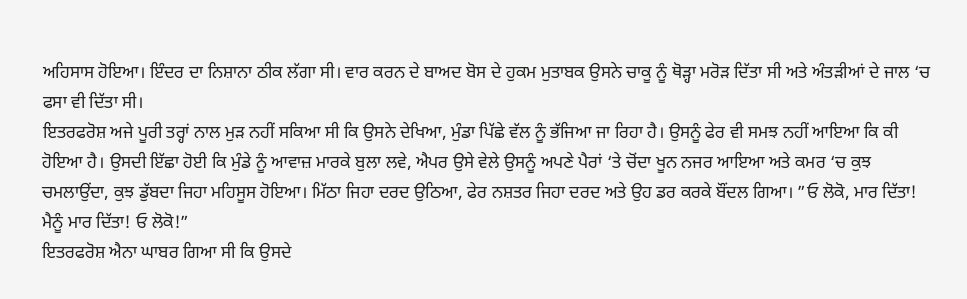ਅਹਿਸਾਸ ਹੋਇਆ। ਇੰਦਰ ਦਾ ਨਿਸ਼ਾਨਾ ਠੀਕ ਲੱਗਾ ਸੀ। ਵਾਰ ਕਰਨ ਦੇ ਬਾਅਦ ਬੋਸ ਦੇ ਹੁਕਮ ਮੁਤਾਬਕ ਉਸਨੇ ਚਾਕੂ ਨੂੰ ਥੋੜ੍ਹਾ ਮਰੋੜ ਦਿੱਤਾ ਸੀ ਅਤੇ ਅੰਤੜੀਆਂ ਦੇ ਜਾਲ ‘ਚ ਫਸਾ ਵੀ ਦਿੱਤਾ ਸੀ।
ਇਤਰਫਰੋਸ਼ ਅਜੇ ਪੂਰੀ ਤਰ੍ਹਾਂ ਨਾਲ ਮੁੜ ਨਹੀਂ ਸਕਿਆ ਸੀ ਕਿ ਉਸਨੇ ਦੇਖਿਆ, ਮੁੰਡਾ ਪਿੱਛੇ ਵੱਲ ਨੂੰ ਭੱਜਿਆ ਜਾ ਰਿਹਾ ਹੈ। ਉਸਨੂੰ ਫੇਰ ਵੀ ਸਮਝ ਨਹੀਂ ਆਇਆ ਕਿ ਕੀ ਹੋਇਆ ਹੈ। ਉਸਦੀ ਇੱਛਾ ਹੋਈ ਕਿ ਮੁੰਡੇ ਨੂੰ ਆਵਾਜ਼ ਮਾਰਕੇ ਬੁਲਾ ਲਵੇ, ਐਪਰ ਉਸੇ ਵੇਲੇ ਉਸਨੂੰ ਅਪਣੇ ਪੈਰਾਂ ‘ਤੇ ਚੋਂਦਾ ਖੂਨ ਨਜਰ ਆਇਆ ਅਤੇ ਕਮਰ ‘ਚ ਕੁਝ ਚਮਲਾਉਂਦਾ, ਕੁਝ ਡੁੱਬਦਾ ਜਿਹਾ ਮਹਿਸੂਸ ਹੋਇਆ। ਮਿੱਠਾ ਜਿਹਾ ਦਰਦ ਉਠਿਆ, ਫੇਰ ਨਸ਼ਤਰ ਜਿਹਾ ਦਰਦ ਅਤੇ ਉਹ ਡਰ ਕਰਕੇ ਬੌਂਦਲ ਗਿਆ। ”ਓ ਲੋਕੋ, ਮਾਰ ਦਿੱਤਾ! ਮੈਨੂੰ ਮਾਰ ਦਿੱਤਾ! ਓ ਲੋਕੋ!”
ਇਤਰਫਰੋਸ਼ ਐਨਾ ਘਾਬਰ ਗਿਆ ਸੀ ਕਿ ਉਸਦੇ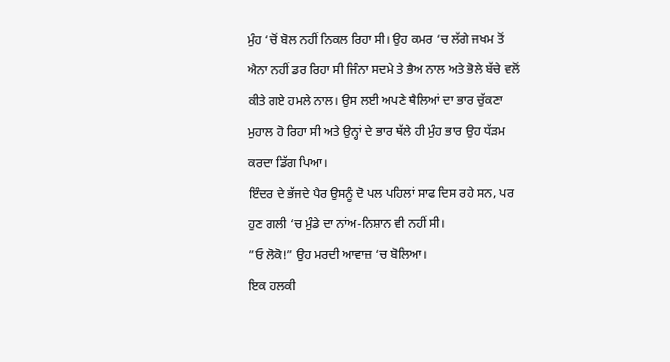ਮੁੰਹ ‘ਚੋਂ ਬੋਲ ਨਹੀਂ ਨਿਕਲ ਰਿਹਾ ਸੀ। ਉਹ ਕਮਰ ‘ਚ ਲੱਗੇ ਜਖਮ ਤੋਂ ਐਨਾ ਨਹੀਂ ਡਰ ਰਿਹਾ ਸੀ ਜਿੰਨਾ ਸਦਮੇ ਤੇ ਭੈਅ ਨਾਲ ਅਤੇ ਭੋਲੇ ਬੱਚੇ ਵਲੋਂ ਕੀਤੇ ਗਏ ਹਮਲੇ ਨਾਲ। ਉਸ ਲਈ ਅਪਣੇ ਥੈਲਿਆਂ ਦਾ ਭਾਰ ਚੁੱਕਣਾ ਮੁਹਾਲ ਹੋ ਰਿਹਾ ਸੀ ਅਤੇ ਉਨ੍ਹਾਂ ਦੇ ਭਾਰ ਥੱਲੇ ਹੀ ਮੁੰਹ ਭਾਰ ਉਹ ਧੱੜਮ ਕਰਦਾ ਡਿੱਗ ਪਿਆ।
ਇੰਦਰ ਦੇ ਭੱਜਦੇ ਪੈਰ ਉਸਨੂੰ ਦੋ ਪਲ ਪਹਿਲਾਂ ਸਾਫ ਦਿਸ ਰਹੇ ਸਨ, ਪਰ ਹੁਣ ਗਲੀ ‘ਚ ਮੁੰਡੇ ਦਾ ਨਾਂਅ-ਨਿਸ਼ਾਨ ਵੀ ਨਹੀਂ ਸੀ।
”ਓ ਲੋਕੋ!” ਉਹ ਮਰਦੀ ਆਵਾਜ਼ ‘ਚ ਬੋਲਿਆ।
ਇਕ ਹਲਕੀ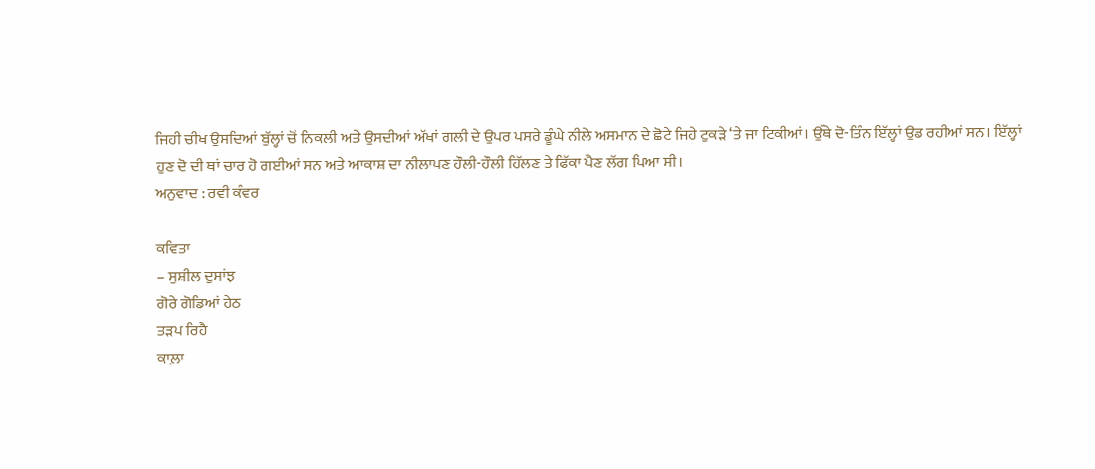ਜਿਹੀ ਚੀਖ ਉਸਦਿਆਂ ਬੁੱਲ੍ਹਾਂ ਚੋਂ ਨਿਕਲੀ ਅਤੇ ਉਸਦੀਆਂ ਅੱਖਾਂ ਗਲੀ ਦੇ ਉਪਰ ਪਸਰੇ ਡੂੰਘੇ ਨੀਲੇ ਅਸਮਾਨ ਦੇ ਛੋਟੇ ਜਿਹੇ ਟੁਕੜੇ ‘ਤੇ ਜਾ ਟਿਕੀਆਂ। ਉੱਥੇ ਦੋ-ਤਿੰਨ ਇੱਲ੍ਹਾਂ ਉਡ ਰਹੀਆਂ ਸਨ। ਇੱਲ੍ਹਾਂ ਹੁਣ ਦੋ ਦੀ ਥਾਂ ਚਾਰ ਹੋ ਗਈਆਂ ਸਨ ਅਤੇ ਆਕਾਸ਼ ਦਾ ਨੀਲਾਪਣ ਹੌਲੀ-ਹੌਲੀ ਹਿੱਲਣ ਤੇ ਫਿੱਕਾ ਪੈਣ ਲੱਗ ਪਿਆ ਸੀ।
ਅਨੁਵਾਦ : ਰਵੀ ਕੰਵਰ

ਕਵਿਤਾ
– ਸੁਸ਼ੀਲ ਦੁਸਾਂਝ
ਗੋਰੇ ਗੋਡਿਆਂ ਹੇਠ
ਤੜਪ ਰਿਹੈ
ਕਾਲ਼ਾ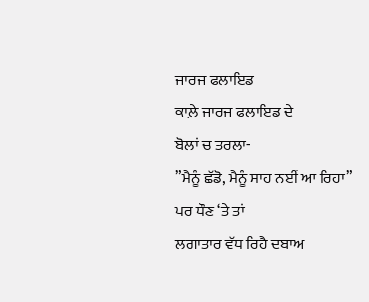ਜਾਰਜ ਫਲਾਇਡ
ਕਾਲ਼ੇ ਜਾਰਜ ਫਲਾਇਡ ਦੇ
ਬੋਲਾਂ ਚ ਤਰਲਾ-
”ਮੈਨੂੰ ਛੱਡੋ, ਮੈਨੂੰ ਸਾਹ ਨਈਂ ਆ ਰਿਹਾ”
ਪਰ ਧੌਣ ‘ਤੇ ਤਾਂ
ਲਗਾਤਾਰ ਵੱਧ ਰਿਹੈ ਦਬਾਅ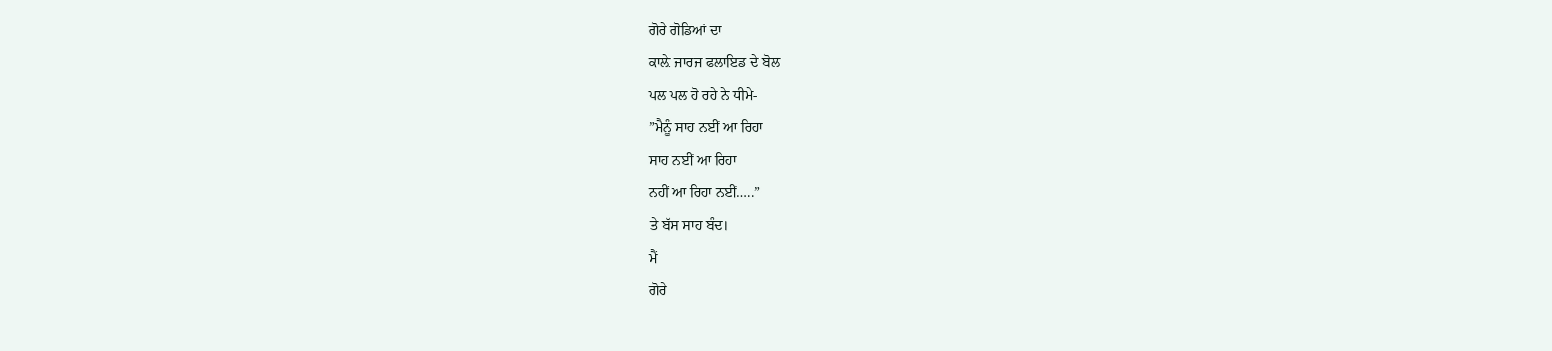ਗੋਰੇ ਗੋਡਿਆਂ ਦਾ
ਕਾਲ਼ੇ ਜਾਰਜ ਫਲਾਇਡ ਦੇ ਬੋਲ
ਪਲ ਪਲ ਹੋ ਰਹੇ ਨੇ ਧੀਮੇ-
”ਮੈਨੂੰ ਸਾਹ ਨਈਂ ਆ ਰਿਹਾ
ਸਾਹ ਨਈਂ ਆ ਰਿਹਾ
ਨਹੀਂ ਆ ਰਿਹਾ ਨਈਂ…..”
ਤੇ ਬੱਸ ਸਾਹ ਬੰਦ।
ਮੈਂ
ਗੋਰੇ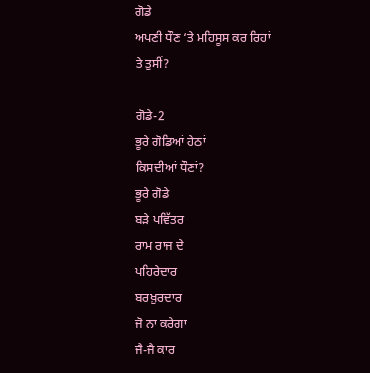ਗੋਡੇ
ਅਪਣੀ ਧੌਣ ‘ਤੇ ਮਹਿਸੂਸ ਕਰ ਰਿਹਾਂ
ਤੇ ਤੁਸੀਂ?

ਗੋਡੇ-2
ਭੂਰੇ ਗੋਡਿਆਂ ਹੇਠਾਂ
ਕਿਸਦੀਆਂ ਧੌਣਾਂ?
ਭੂਰੇ ਗੋਡੇ
ਬੜੇ ਪਵਿੱਤਰ
ਰਾਮ ਰਾਜ ਦੇ
ਪਹਿਰੇਦਾਰ
ਬਰਖ਼ੁਰਦਾਰ
ਜੋ ਨਾ ਕਰੇਗਾ
ਜੈ-ਜੈ ਕਾਰ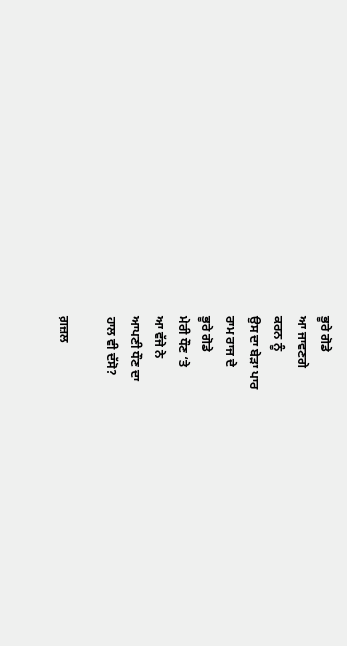ਭੂਰੇ ਗੋਡੇ
ਆ ਜਾਵਣਗੇ
ਕਰਨ ਨੂੰ
ਉਸ ਦਾ ਬੇੜਾ ਪਾਰ
ਰਾਮ ਰਾਜ ਦੇ
ਭੂਰੇ ਗੋਡੇ
ਮੇਰੀ ਧੌਣ ‘ਤੇ
ਆ ਵੱਜੇ ਨੇ
ਆਪਣੀ ਧੌਣ ਦਾ
ਹਾਲ ਵੀ ਦੱਸੋ?

ਗ਼ਜ਼ਲ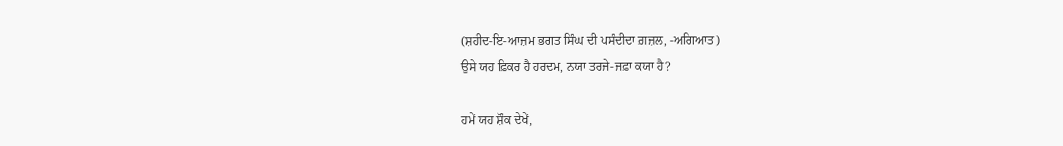(ਸ਼ਹੀਦ-ਇ-ਆਜ਼ਮ ਭਗਤ ਸਿੰਘ ਦੀ ਪਸੰਦੀਦਾ ਗ਼ਜ਼ਲ, -ਅਗਿਆਤ)
ਉਸੇ ਯਹ ਫ਼ਿਕਰ ਹੈ ਹਰਦਮ, ਨਯਾ ਤਰਜੇ-ਜਫ਼ਾ ਕਯਾ ਹੈ?

ਹਮੇਂ ਯਹ ਸ਼ੌਕ ਦੇਖੇਂ,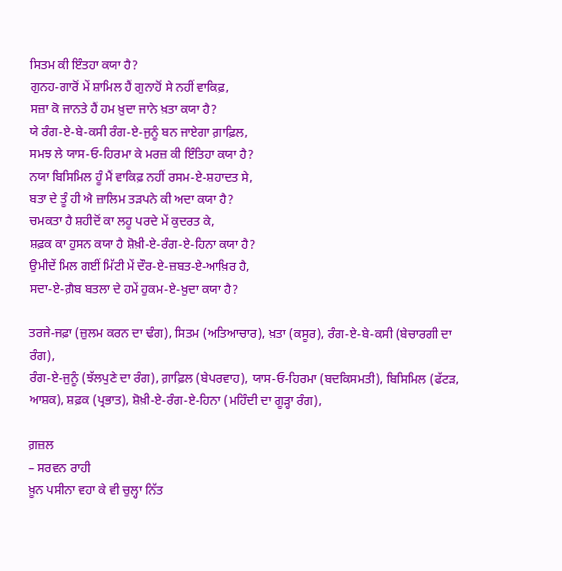ਸਿਤਮ ਕੀ ਇੰਤਹਾ ਕਯਾ ਹੈ?
ਗੁਨਹ-ਗਾਰੋਂ ਮੇਂ ਸ਼ਾਮਿਲ ਹੈਂ ਗੁਨਾਹੋਂ ਸੇ ਨਹੀਂ ਵਾਕਿਫ਼,
ਸਜ਼ਾ ਕੋ ਜਾਨਤੇ ਹੈਂ ਹਮ ਖ਼ੁਦਾ ਜਾਨੇ ਖ਼ਤਾ ਕਯਾ ਹੈ?
ਯੇ ਰੰਗ-ਏ-ਬੇ-ਕਸੀ ਰੰਗ-ਏ-ਜੁਨੂੰ ਬਨ ਜਾਏਗਾ ਗ਼ਾਫ਼ਿਲ,
ਸਮਝ ਲੇ ਯਾਸ-ਓ-ਹਿਰਮਾ ਕੇ ਮਰਜ਼ ਕੀ ਇੰਤਿਹਾ ਕਯਾ ਹੈ?
ਨਯਾ ਬਿਸਿਮਿਲ ਹੂੰ ਮੈਂ ਵਾਕਿਫ਼ ਨਹੀਂ ਰਸਮ-ਏ-ਸ਼ਹਾਦਤ ਸੇ,
ਬਤਾ ਦੇ ਤੂੰ ਹੀ ਐ ਜ਼ਾਲਿਮ ਤੜਪਨੇ ਕੀ ਅਦਾ ਕਯਾ ਹੈ?
ਚਮਕਤਾ ਹੈ ਸ਼ਹੀਦੋਂ ਕਾ ਲਹੂ ਪਰਦੇ ਮੇਂ ਕੁਦਰਤ ਕੇ,
ਸ਼ਫ਼ਕ ਕਾ ਹੁਸਨ ਕਯਾ ਹੈ ਸ਼ੋਖ਼ੀ-ਏ-ਰੰਗ-ਏ-ਹਿਨਾ ਕਯਾ ਹੈ?
ਉਮੀਦੇਂ ਮਿਲ ਗਈਂ ਮਿੱਟੀ ਮੇਂ ਦੌਰ-ਏ-ਜ਼ਬਤ-ਏ-ਆਖ਼ਿਰ ਹੈ,
ਸਦਾ-ਏ-ਗ਼ੈਬ ਬਤਲਾ ਦੇ ਹਮੇਂ ਹੁਕਮ-ਏ-ਖ਼ੁਦਾ ਕਯਾ ਹੈ?

ਤਰਜੇ-ਜਫ਼ਾ (ਜ਼ੁਲਮ ਕਰਨ ਦਾ ਢੰਗ), ਸਿਤਮ (ਅਤਿਆਚਾਰ), ਖ਼ਤਾ (ਕਸੂਰ), ਰੰਗ-ਏ-ਬੇ-ਕਸੀ (ਬੇਚਾਰਗੀ ਦਾ ਰੰਗ),
ਰੰਗ-ਏ-ਜੁਨੂੰ (ਝੱਲਪੁਣੇ ਦਾ ਰੰਗ), ਗ਼ਾਫ਼ਿਲ (ਬੇਪਰਵਾਹ), ਯਾਸ-ਓ-ਹਿਰਮਾ (ਬਦਕਿਸਮਤੀ), ਬਿਸਿਮਿਲ (ਫੱਟੜ, ਆਸ਼ਕ), ਸ਼ਫ਼ਕ (ਪ੍ਰਭਾਤ), ਸ਼ੋਖ਼ੀ-ਏ-ਰੰਗ-ਏ-ਹਿਨਾ (ਮਹਿੰਦੀ ਦਾ ਗੂੜ੍ਹਾ ਰੰਗ),

ਗ਼ਜ਼ਲ
– ਸਰਵਨ ਰਾਹੀ
ਖ਼ੂਨ ਪਸੀਨਾ ਵਹਾ ਕੇ ਵੀ ਚੁਲ੍ਹਾ ਨਿੱਤ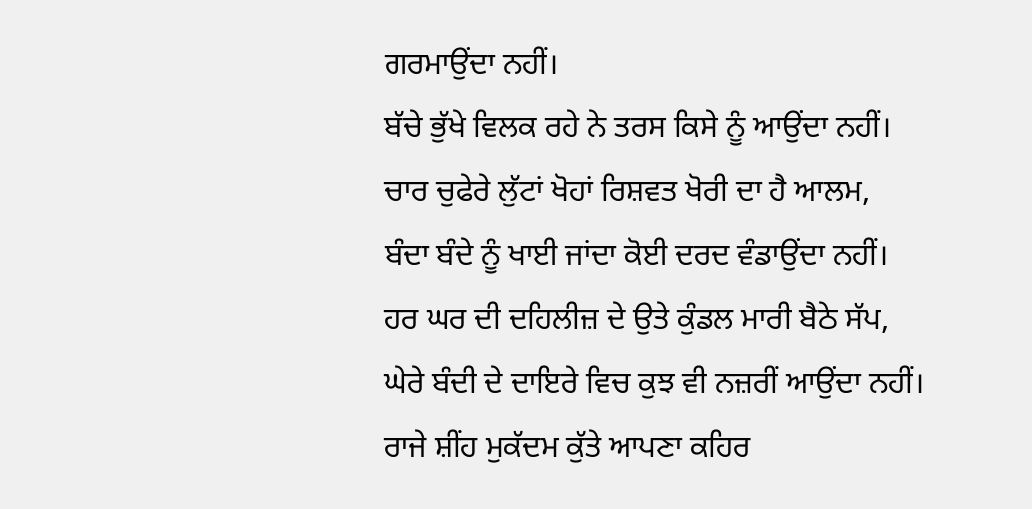ਗਰਮਾਉਂਦਾ ਨਹੀਂ।
ਬੱਚੇ ਭੁੱਖੇ ਵਿਲਕ ਰਹੇ ਨੇ ਤਰਸ ਕਿਸੇ ਨੂੰ ਆਉਂਦਾ ਨਹੀਂ।
ਚਾਰ ਚੁਫੇਰੇ ਲੁੱਟਾਂ ਖੋਹਾਂ ਰਿਸ਼ਵਤ ਖੋਰੀ ਦਾ ਹੈ ਆਲਮ,
ਬੰਦਾ ਬੰਦੇ ਨੂੰ ਖਾਈ ਜਾਂਦਾ ਕੋਈ ਦਰਦ ਵੰਡਾਉਂਦਾ ਨਹੀਂ।
ਹਰ ਘਰ ਦੀ ਦਹਿਲੀਜ਼ ਦੇ ਉਤੇ ਕੁੰਡਲ ਮਾਰੀ ਬੈਠੇ ਸੱਪ,
ਘੇਰੇ ਬੰਦੀ ਦੇ ਦਾਇਰੇ ਵਿਚ ਕੁਝ ਵੀ ਨਜ਼ਰੀਂ ਆਉਂਦਾ ਨਹੀਂ।
ਰਾਜੇ ਸ਼ੀਂਹ ਮੁਕੱਦਮ ਕੁੱਤੇ ਆਪਣਾ ਕਹਿਰ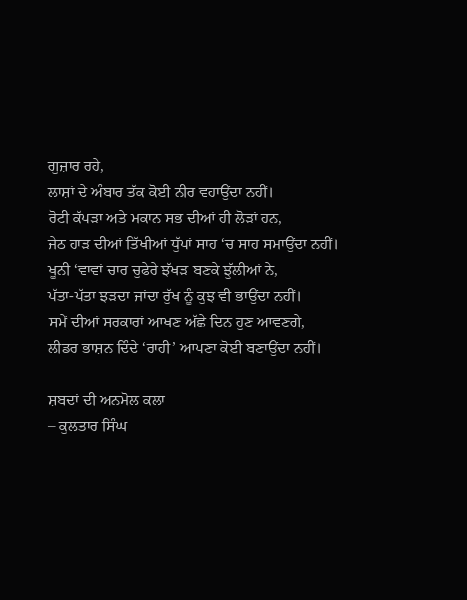ਗੁਜ਼ਾਰ ਰਹੇ,
ਲਾਸ਼ਾਂ ਦੇ ਅੰਬਾਰ ਤੱਕ ਕੋਈ ਨੀਰ ਵਹਾਉਂਦਾ ਨਹੀਂ।
ਰੋਟੀ ਕੱਪੜਾ ਅਤੇ ਮਕਾਨ ਸਭ ਦੀਆਂ ਹੀ ਲੋੜਾਂ ਹਨ,
ਜੇਠ ਹਾੜ ਦੀਆਂ ਤਿੱਖੀਆਂ ਧੁੱਪਾਂ ਸਾਹ ‘ਚ ਸਾਹ ਸਮਾਉਂਦਾ ਨਹੀਂ।
ਖੂਨੀ ‘ਵਾਵਾਂ ਚਾਰ ਚੁਫੇਰੇ ਝੱਖੜ ਬਣਕੇ ਝੁੱਲੀਆਂ ਨੇ,
ਪੱਤਾ-ਪੱਤਾ ਝੜਦਾ ਜਾਂਦਾ ਰੁੱਖ ਨੂੰ ਕੁਝ ਵੀ ਭਾਉਂਦਾ ਨਹੀਂ।
ਸਮੇਂ ਦੀਆਂ ਸਰਕਾਰਾਂ ਆਖਣ ਅੱਛੇ ਦਿਨ ਹੁਣ ਆਵਣਗੇ,
ਲੀਡਰ ਭਾਸ਼ਨ ਦਿੰਦੇ ‘ਰਾਹੀ’ ਆਪਣਾ ਕੋਈ ਬਣਾਉਂਦਾ ਨਹੀਂ।

ਸ਼ਬਦਾਂ ਦੀ ਅਨਮੋਲ ਕਲਾ
– ਕੁਲਤਾਰ ਸਿੰਘ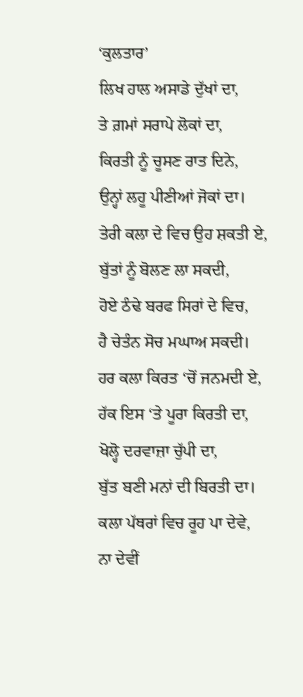‘ਕੁਲਤਾਰ’
ਲਿਖ ਹਾਲ ਅਸਾਡੇ ਦੁੱਖਾਂ ਦਾ,
ਤੇ ਗ਼ਮਾਂ ਸਰਾਪੇ ਲੋਕਾਂ ਦਾ,
ਕਿਰਤੀ ਨੂੰ ਚੂਸਣ ਰਾਤ ਦਿਨੇ,
ਉਨ੍ਹਾਂ ਲਹੂ ਪੀਣੀਆਂ ਜੋਕਾਂ ਦਾ।
ਤੇਰੀ ਕਲਾ ਦੇ ਵਿਚ ਉਹ ਸ਼ਕਤੀ ਏ,
ਬੁੱਤਾਂ ਨੂੰ ਬੋਲਣ ਲਾ ਸਕਦੀ,
ਹੋਏ ਠੰਢੇ ਬਰਫ ਸਿਰਾਂ ਦੇ ਵਿਚ,
ਹੈ ਚੇਤੰਨ ਸੋਚ ਮਘਾਅ ਸਕਦੀ।
ਹਰ ਕਲਾ ਕਿਰਤ ‘ਚੋਂ ਜਨਮਦੀ ਏ,
ਹੱਕ ਇਸ ‘ਤੇ ਪੂਰਾ ਕਿਰਤੀ ਦਾ,
ਖੋਲ੍ਹੋ ਦਰਵਾਜ਼ਾ ਚੁੱਪੀ ਦਾ,
ਬੁੱਤ ਬਣੀ ਮਨਾਂ ਦੀ ਬਿਰਤੀ ਦਾ।
ਕਲਾ ਪੱਥਰਾਂ ਵਿਚ ਰੂਹ ਪਾ ਦੇਵੇ,
ਨਾ ਦੇਵੀਂ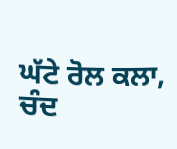ਘੱਟੇ ਰੋਲ ਕਲਾ,
ਚੰਦ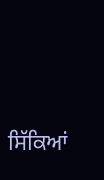ਸਿੱਕਿਆਂ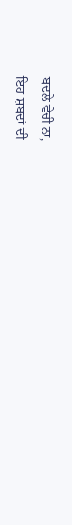ਬਦਲੇ ਵੇਚੀ ਨਾ,
ਇਹ ਸ਼ਬਦਾਂ ਦੀ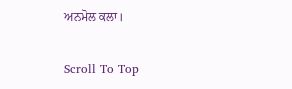ਅਨਮੋਲ ਕਲਾ।

Scroll To Top